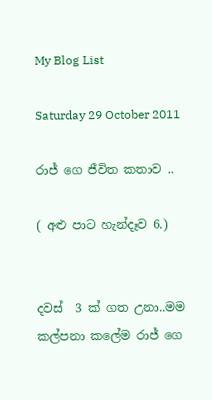My Blog List

Saturday 29 October 2011

රාජ් ගෙ ජීවිත කතාව ..

( අළු පාට හැන්දෑව 6.)


දවස්  3 ක් ගත උනා..මම කල්පනා කලේම රාජ් ගෙ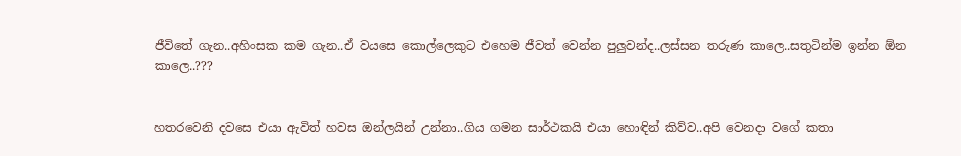ජීවිතේ ගැන..අහිංසක කම ගැන..ඒ වයසෙ කොල්ලෙකුට එහෙම ජීවත් වෙන්න පුලුවන්ද..ලස්සන තරුණ කාලෙ..සතුටින්ම ඉන්න ඕන කාලෙ..???


හතරවෙනි දවසෙ එයා ඇවිත් හවස ඔන්ලයින් උන්නා..ගිය ගමන සාර්ථකයි එයා හොඳින් කිව්ව..අපි වෙනදා වගේ කතා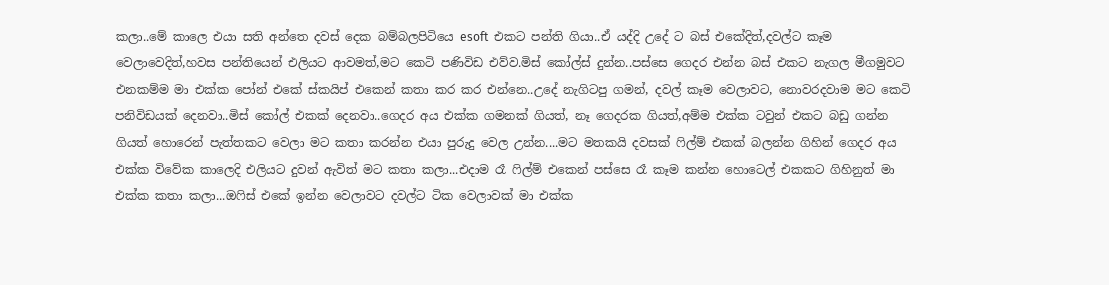කලා..මේ කාලෙ එයා සති අන්තෙ දවස් දෙක බම්බලපිටියෙ esoft  එකට පන්ති ගියා..ඒ යද්දි උදේ ට බස් එකේදිත්,දවල්ට කෑම වෙලාවෙදිත්,හවස පන්තියෙන් එලියට ආවමත්,මට කෙටි පණිවිඩ එව්ව.මිස් කෝල්ස් දුන්න..පස්සෙ ගෙදර එන්න බස් එකට නැගල මීගමුවට එනකම්ම මා එක්ක පෝන් එකේ ස්කයිප් එකෙන් කතා කර කර එන්නෙ..උදේ නැගිටපු ගමන්, දවල් කෑම වෙලාවට, නොවරදවාම මට කෙටි පනිවිඩයක් දෙනවා..මිස් කෝල් එකක් දෙනවා..ගෙදර අය එක්ක ගමනක් ගියත්, නෑ ගෙදරක ගියත්,අම්ම එක්ක ටවුන් එකට බඩු ගන්න ගියත් හොරෙන් පැත්තකට වෙලා මට කතා කරන්න එයා පුරුදු වෙල උන්න....මට මතකයි දවසක් ෆිල්ම් එකක් බලන්න ගිහින් ගෙදර අය එක්ක විවේක කාලෙදි එලියට දුවන් ඇවිත් මට කතා කලා...එදාම රෑ ෆිල්ම් එකෙන් පස්සෙ රෑ කෑම කන්න හොටෙල් එකකට ගිහිනුත් මා එක්ක කතා කලා...ඔෆිස් එකේ ඉන්න වෙලාවට දවල්ට ටික වෙලාවක් මා එක්ක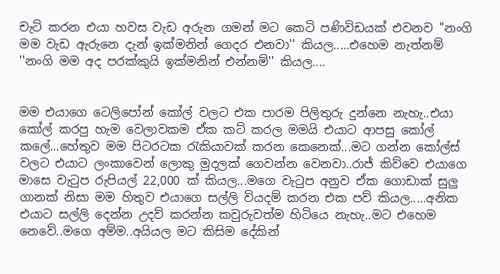චැට් කරන එයා හවස වැඩ අරුන ගමන් මට කෙටි පණිවිඩයක් එවනව ''නංගි මම වැඩ ඇරුනෙ දැන් ඉක්මනින් ගෙදර එනවා'' කියල.....එහෙම නැත්නම් ''නංගි මම අද පරක්කුයි ඉක්මනින් එන්නම්'' කියල....


මම එයාගෙ ටෙලිපෝන් කෝල් වලට එක පාරම පිලිතුරු දුන්නෙ නැහැ..එයා කෝල් කරපු හැම වෙලාවකම ඒක කට් කරල මමයි එයාට ආපසු කෝල් කලේ...හේතුව මම පිටරටක රැකියාවක් කරන කෙනෙක්...මට ගන්න කෝල්ස් වලට එයාට ලංකාවෙන් ලොකු මුදලක් ගෙවන්න වෙනවා..රාජ් කිව්වෙ එයාගෙ මාසෙ වැටුප රුපියල් 22,000 ක් කියල...මගෙ වැටුප අනුව ඒක ගොඩාක් සුලු ගානක් නිසා මම හිතුව එයාගෙ සල්ලි වියදම් කරන එක පව් කියල.....අනික එයාට සල්ලි දෙන්න උදව් කරන්න කවුරුවත්ම හිටියෙ නැහැ..මට එහෙම නෙවේ..මගෙ අම්ම..අයියල මට කිසිම දේකින්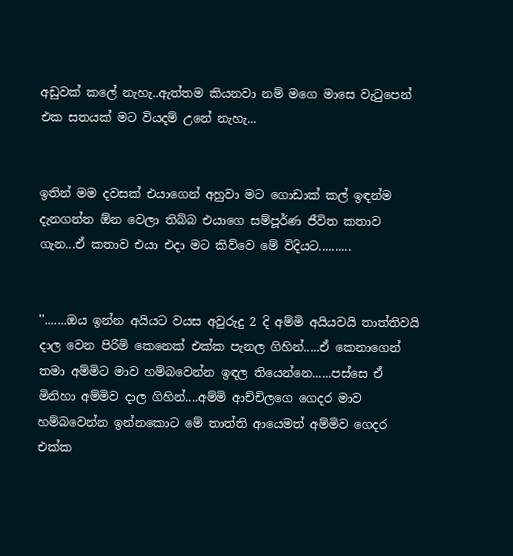අඩුවක් කලේ නැහැ..ඇත්තම කියනවා නම් මගෙ මාසෙ වැටුපෙන් එක සතයක් මට වියදම් උනේ නැහැ...


ඉතින් මම දවසක් එයාගෙන් අහුවා මට ගොඩාක් කල් ඉඳන්ම දැනගන්න ඕන වෙලා තිබ්බ එයාගෙ සම්පූර්ණ ජීවිත කතාව ගැන...ඒ කතාව එයා එදා මට කිව්වෙ මේ විදියට..........


''.......ඔය ඉන්න අයියට වයස අවුරුදු 2 දි අම්මි අයියවයි තාත්තිවයි දාල වෙන පිරිමි කෙනෙක් එක්ක පැනල ගිහින්.....ඒ කෙනාගෙන් තමා අම්මිට මාව හම්බවෙන්න ඉඳල තියෙන්නෙ......පස්සෙ ඒ මිනිහා අම්මිව දාල ගිහින්....අම්මි ආච්චිලගෙ ගෙදර මාව හම්බවෙන්න ඉන්නකොට මේ තාත්ති ආයෙමත් අම්මිව ගෙදර එක්ක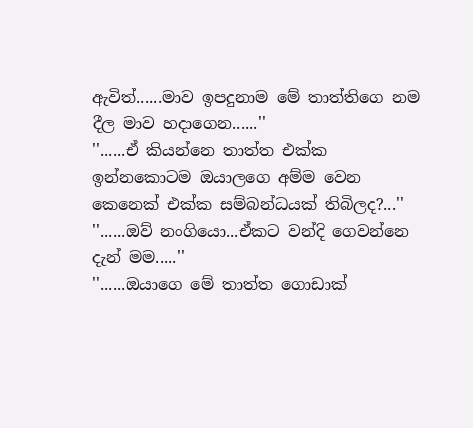ඇවිත්......මාව ඉපදුනාම මේ තාත්තිගෙ නම දීල මාව හදාගෙන......''
''......ඒ කියන්නෙ තාත්ත එක්ක ඉන්නකොටම ඔයාලගෙ අම්ම වෙන කෙනෙක් එක්ක සම්බන්ධයක් තිබිලද?...''
''......ඔව් නංගියො...ඒකට වන්දි ගෙවන්නෙ දැන් මම.....''
''......ඔයාගෙ මේ තාත්ත ගොඩාක්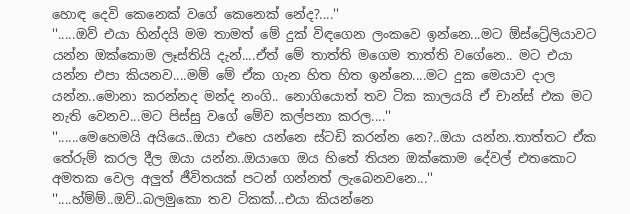හොඳ දෙවි කෙනෙක් වගේ කෙනෙක් නේද?....''
''.....ඔව් එයා හින්දයි මම තාමත් මේ දුක් විඳගෙන ලංකවෙ ඉන්නෙ...මට ඕස්ට්‍රේලියාවට යන්න ඔක්කොම ලෑස්තියි දැන්....ඒත් මේ තාත්ති මගෙම තාත්ති වගේනෙ.. මට එයා යන්න එපා කියනව....මම් මේ ඒක ගැන හිත හිත ඉන්නෙ....මට දුක මෙයාව දාල යන්න..මොනා කරන්නද මන්ද නංගි.. නොගියොත් තව ටික කාලයයි ඒ චාන්ස් එක මට නැති වෙනව...මට පිස්සු වගේ මේව කල්පනා කරල....''
''......මෙහෙමයි අයියෙ..ඔයා එහෙ යන්නෙ ස්ටඩි කරන්න නෙ?..ඔයා යන්න..තාත්තට ඒක තේරුම් කරල දීල ඔයා යන්න..ඔයාගෙ ඔය හිතේ තියන ඔක්කොම දේවල් එතකොට අමතක වෙල අලුත් ජීවිතයක් පටන් ගන්නත් ලැබෙනවනෙ...''
''....හ්ම්ම්..ඔව්..බලමුකො තව ටිකක්...එයා කියන්නෙ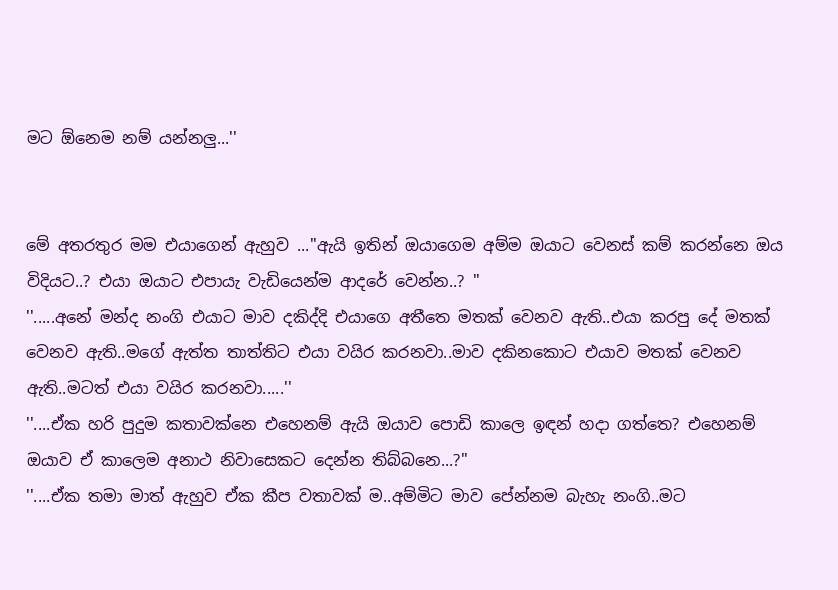මට ඕනෙම නම් යන්නලු...''


මේ අතරතුර මම එයාගෙන් ඇහුව ...''ඇයි ඉතින් ඔයාගෙම අම්ම ඔයාට වෙනස් කම් කරන්නෙ ඔය විදියට..? එයා ඔයාට එපායැ වැඩියෙන්ම ආදරේ වෙන්න..? ''
''.....අනේ මන්ද නංගි එයාට මාව දකිද්දි එයාගෙ අතීතෙ මතක් වෙනව ඇති..එයා කරපු දේ මතක් වෙනව ඇති..මගේ ඇත්ත තාත්තිට එයා වයිර කරනවා..මාව දකිනකොට එයාව මතක් වෙනව ඇති..මටත් එයා වයිර කරනවා.....''
''....ඒක හරි පුදුම කතාවක්නෙ එහෙනම් ඇයි ඔයාව පොඩි කාලෙ ඉඳන් හදා ගත්තෙ? එහෙනම් ඔයාව ඒ කාලෙම අනාථ නිවාසෙකට දෙන්න තිබ්බනෙ...?''
''....ඒක තමා මාත් ඇහුව ඒක කීප වතාවක් ම..අම්මිට මාව පේන්නම බැහැ නංගි..මට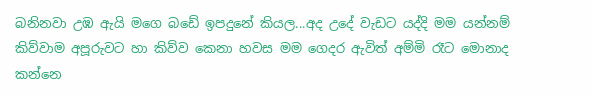බනිනවා උඹ ඇයි මගෙ බඩේ ඉපදුනේ කියල...අද උදේ වැඩට යද්දි මම යන්නම් කිව්වාම අපූරුවට හා කිව්ව කෙනා හවස මම ගෙදර ඇවිත් අම්මි රෑට මොනාද කන්නෙ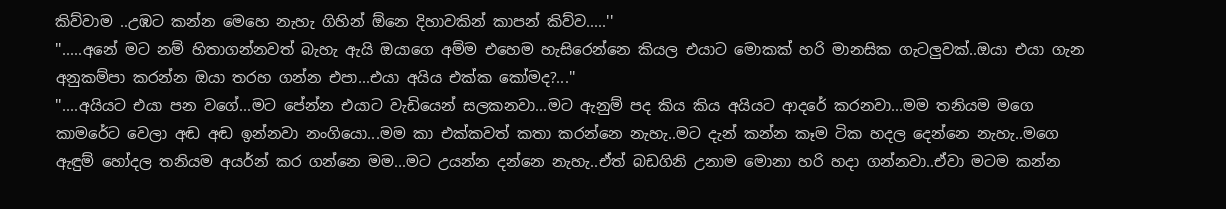කිව්වාම ..උඹට කන්න මෙහෙ නැහැ ගිහින් ඕනෙ දිහාවකින් කාපන් කිව්ව.....''
''.....අනේ මට නම් හිතාගන්නවත් බැහැ ඇයි ඔයාගෙ අම්ම එහෙම හැසිරෙන්නෙ කියල එයාට මොකක් හරි මානසික ගැටලුවක්..ඔයා එයා ගැන අනුකම්පා කරන්න ඔයා තරහ ගන්න එපා...එයා අයිය එක්ක කෝමද?...''
''....අයියට එයා පන වගේ...මට පේන්න එයාට වැඩියෙන් සලකනවා...මට ඇනුම් පද කිය කිය අයියට ආදරේ කරනවා...මම තනියම මගෙ කාමරේට වෙලා අඬ අඬ ඉන්නවා නංගියො...මම කා එක්කවත් කතා කරන්නෙ නැහැ..මට දැන් කන්න කෑම ටික හදල දෙන්නෙ නැහැ..මගෙ ඇඳුම් හෝදල තනියම අයර්න් කර ගන්නෙ මම...මට උයන්න දන්නෙ නැහැ..ඒත් බඩගිනි උනාම මොනා හරි හදා ගන්නවා..ඒවා මටම කන්න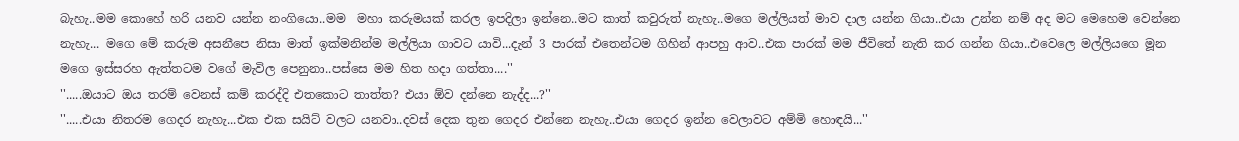බැහැ..මම කොහේ හරි යනව යන්න නංගියො..මම  මහා කරුමයක් කරල ඉපදිලා ඉන්නෙ..මට කාත් කවුරුත් නැහැ..මගෙ මල්ලියත් මාව දාල යන්න ගියා..එයා උන්න නම් අද මට මෙහෙම වෙන්නෙ නැහැ... මගෙ මේ කරුම අසනීපෙ නිසා මාත් ඉක්මනින්ම මල්ලියා ගාවට යාවි...දැන් 3 පාරක් එතෙන්ටම ගිහින් ආපහු ආව..එක පාරක් මම ජීවිතේ නැති කර ගන්න ගියා..එවෙලෙ මල්ලියගෙ මූන මගෙ ඉස්සරහ ඇත්තටම වගේ මැවිල පෙනුනා..පස්සෙ මම හිත හදා ගත්තා....''
''.....ඔයාට ඔය තරම් වෙනස් කම් කරද්දි එතකොට තාත්ත? එයා ඕව දන්නෙ නැද්ද...?''
''.....එයා නිතරම ගෙදර නැහැ...එක එක සයිට් වලට යනවා..දවස් දෙක තුන ගෙදර එන්නෙ නැහැ..එයා ගෙදර ඉන්න වෙලාවට අම්මි හොඳයි...''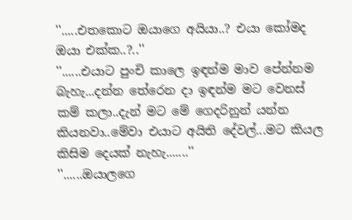''.....එතකොට ඔයාගෙ අයියා..? එයා කෝමද ඔයා එක්ක..?..''
''......එයාට පුංචි කාලෙ ඉඳන්ම මාව පේන්නම බැහැ...දන්න තේරෙන දා ඉඳන්ම මට වෙනස් කම් කලා..දැන් මට මේ ගෙදරිනුන් යන්න කියනවා..මේවා එයාට අයිති දේවල්...මට කියල කිසිම දෙයක් නැහැ.......''
''......ඔයාලගෙ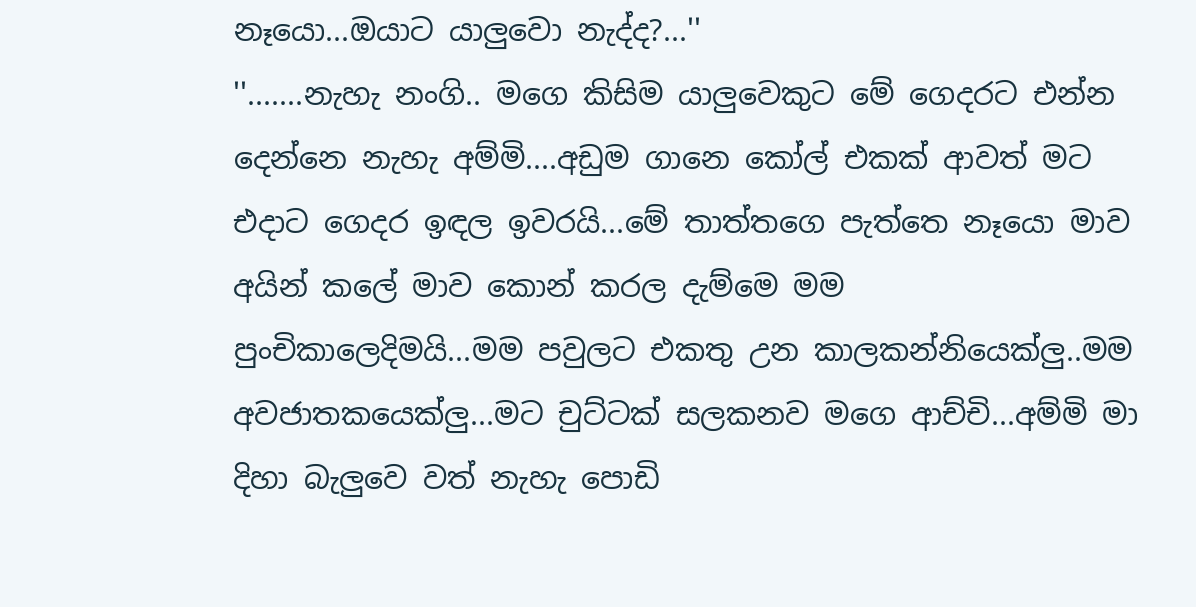නෑයො...ඔයාට යාලුවො නැද්ද?...''
''.......නැහැ නංගි.. මගෙ කිසිම යාලුවෙකුට මේ ගෙදරට එන්න දෙන්නෙ නැහැ අම්මි....අඩුම ගානෙ කෝල් එකක් ආවත් මට එදාට ගෙදර ඉඳල ඉවරයි...මේ තාත්තගෙ පැත්තෙ නෑයො මාව අයින් කලේ මාව කොන් කරල දැම්මෙ මම පුංචිකාලෙදිමයි...මම පවුලට එකතු උන කාලකන්නියෙක්ලු..මම අවජාතකයෙක්ලු...මට චුට්ටක් සලකනව මගෙ ආච්චි...අම්මි මා දිහා බැලුවෙ වත් නැහැ පොඩි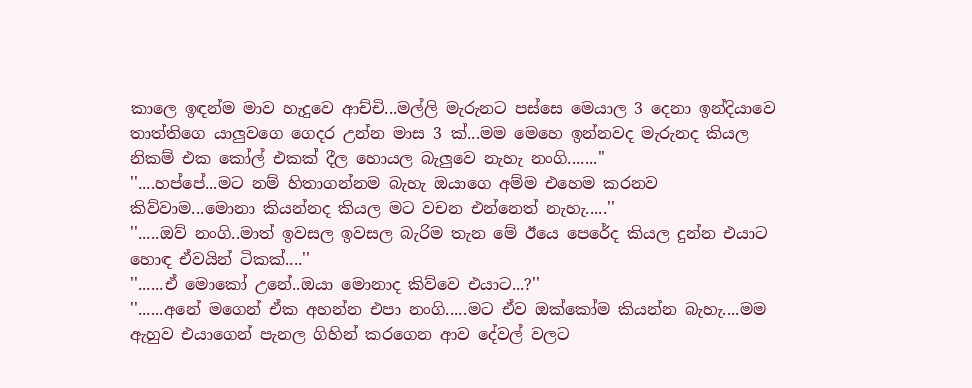කාලෙ ඉඳන්ම මාව හැදුවෙ ආච්චි...මල්ලි මැරුනට පස්සෙ මෙයාල 3 දෙනා ඉන්දියාවෙ තාත්තිගෙ යාලුවගෙ ගෙදර උන්න මාස 3 ක්...මම මෙහෙ ඉන්නවද මැරුනද කියල නිකම් එක කෝල් එකක් දීල හොයල බැලුවෙ නැහැ නංගි.......''
''....හප්පේ...මට නම් හිතාගන්නම බැහැ ඔයාගෙ අම්ම එහෙම කරනව කිව්වාම...මොනා කියන්නද කියල මට වචන එන්නෙත් නැහැ.....''
''.....ඔව් නංගි..මාත් ඉවසල ඉවසල බැරිම තැන මේ ඊයෙ පෙරේද කියල දුන්න එයාට හොඳ ඒවයින් ටිකක්....''
''......ඒ මොකෝ උනේ..ඔයා මොනාද කිව්වෙ එයාට...?''
''......අනේ මගෙන් ඒක අහන්න එපා නංගි.....මට ඒව ඔක්කෝම කියන්න බැහැ....මම ඇහුව එයාගෙන් පැනල ගිහින් කරගෙන ආව දේවල් වලට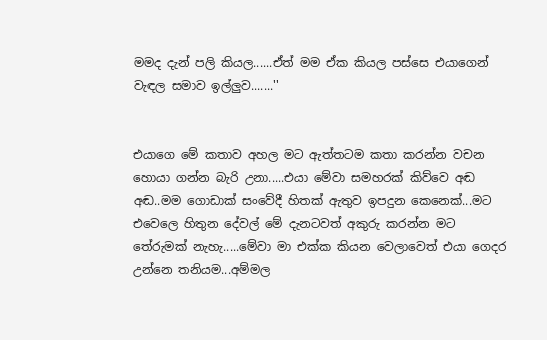මමද දැන් පලි කියල......ඒත් මම ඒක කියල පස්සෙ එයාගෙන් වැඳල සමාව ඉල්ලුව.......''


එයාගෙ මේ කතාව අහල මට ඇත්තටම කතා කරන්න වචන හොයා ගන්න බැරි උනා.....එයා මේවා සමහරක් කිව්වෙ අඬ අඬ..මම ගොඩාක් සංවේදී හිතක් ඇතුව ඉපදුන කෙනෙක්...මට එවෙලෙ හිතුන දේවල් මේ දැනටවත් අකුරු කරන්න මට තේරුමක් නැහැ.....මේවා මා එක්ක කියන වෙලාවෙත් එයා ගෙදර උන්නෙ තනියම...අම්මල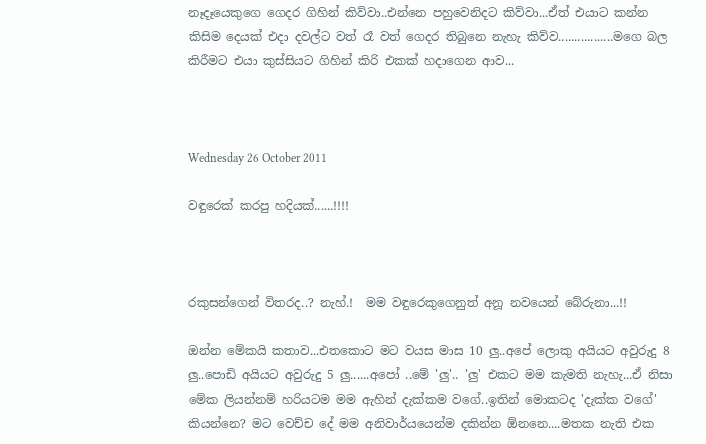නෑදෑයෙකුගෙ ගෙදර ගිහින් කිව්වා..එන්නෙ පහුවෙනිදට කිව්වා...ඒත් එයාට කන්න කිසිම දෙයක් එදා දවල්ට වත් රෑ වත් ගෙදර තිබුනෙ නැහැ කිව්ව.................මගෙ බල කිරීමට එයා කුස්සියට ගිහින් කිරි එකක් හදාගෙන ආව...



Wednesday 26 October 2011

වඳුරෙක් කරපු හදියක්......!!!!



රකුසන්ගෙන් විතරද..? නැහ්.!  මම වඳුරෙකුගෙනුත් අනූ නවයෙන් බේරුනා...!!

ඔන්න මේකයි කතාව...එතකොට මට වයස මාස 10 ලු..අපේ ලොකු අයියට අවුරුදු 8 ලු..පොඩි අයියට අවුරුදු 5 ලු......අපෝ ..මේ 'ලු'.. 'ලු' එකට මම කැමති නැහැ...ඒ නිසා මේක ලියන්නම් හරියටම මම ඇහින් දැක්කම වගේ..ඉතින් මොකටද 'දැක්ක වගේ' කියන්නෙ? මට වෙච්ච දේ මම අනිවාර්යයෙන්ම දකින්න ඕනනෙ....මතක නැති එක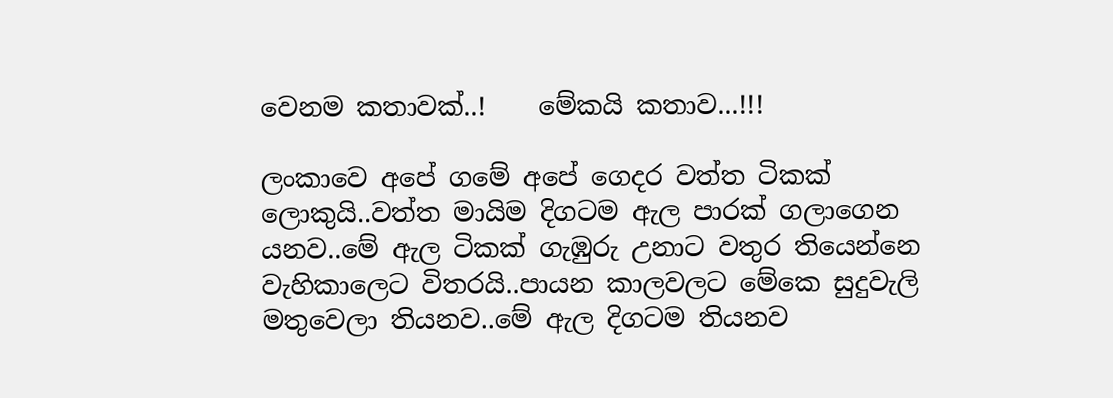වෙනම කතාවක්..!    මේකයි කතාව...!!!

ලංකාවෙ අපේ ගමේ අපේ ගෙදර වත්ත ටිකක් ලොකුයි..වත්ත මායිම දිගටම ඇල පාරක් ගලාගෙන යනව..මේ ඇල ටිකක් ගැඹුරු උනාට වතුර තියෙන්නෙ වැහිකාලෙට විතරයි..පායන කාලවලට මේකෙ සුදුවැලි මතුවෙලා තියනව..මේ ඇල දිගටම තියනව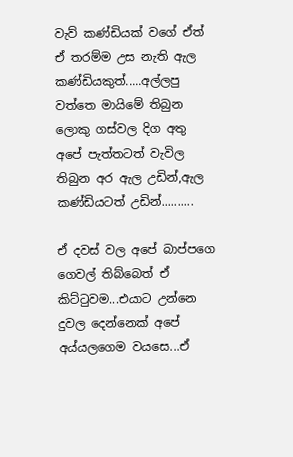වැව් කණ්ඩියක් වගේ ඒත් ඒ තරම්ම උස නැති ඇල කණ්ඩියකුත්.....අල්ලපු වත්තෙ මායිමේ තිබුන ලොකු ගස්වල දිග අතු අපේ පැත්තටත් වැවිල තිබුන අර ඇල උඩින්,ඇල කණ්ඩියටත් උඩින්..........

ඒ දවස් වල අපේ බාප්පගෙ ගෙවල් තිබ්බෙත් ඒ කිට්ටුවම...එයාට උන්නෙ දුවල දෙන්නෙක් අපේ අය්යලගෙම වයසෙ...ඒ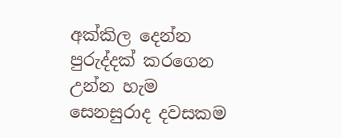අක්කිල දෙන්න පුරුද්දක් කරගෙන උන්න හැම සෙනසුරාද දවසකම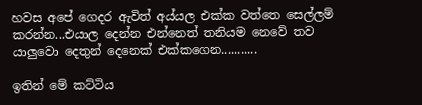හවස අපේ ගෙදර ඇවිත් අය්යල එක්ක වත්තෙ සෙල්ලම් කරන්න...එයාල දෙන්න එන්නෙත් තනියම නෙවේ තව යාලුවො දෙතුන් දෙනෙක් එක්කගෙන...........

ඉතින් මේ කට්ටිය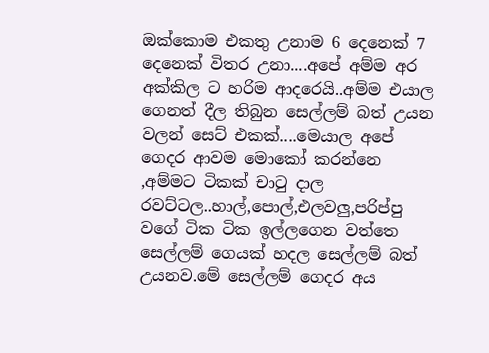ඔක්කොම එකතු උනාම 6 දෙනෙක් 7 දෙනෙක් විතර උනා....අපේ අම්ම අර අක්කිල ට හරිම ආදරෙයි..අම්ම එයාල ගෙනත් දීල තිබුන සෙල්ලම් බත් උයන වලන් සෙට් එකක්....මෙයාල අපේ ගෙදර ආවම මොකෝ කරන්නෙ ,අම්මට ටිකක් චාටු දාල රවට්ටල..හාල්,පොල්,එලවලු,පරිප්පු වගේ ටික ටික ඉල්ලගෙන වත්තෙ සෙල්ලම් ගෙයක් හදල සෙල්ලම් බත් උයනව.මේ සෙල්ලම් ගෙදර අය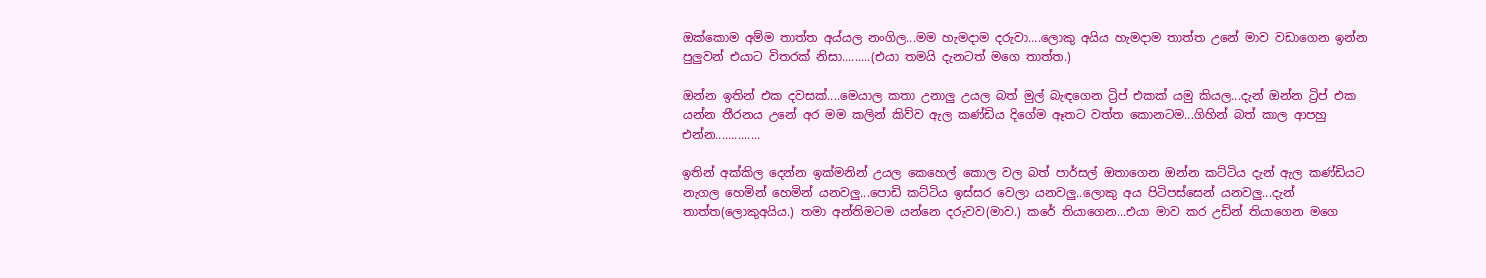ඔක්කොම අම්ම තාත්ත අය්යල නංගිල...මම හැමදාම දරුවා....ලොකු අයිය හැමදාම තාත්ත උනේ මාව වඩාගෙන ඉන්න පුලුවන් එයාට විතරක් නිසා.........(එයා තමයි දැනටත් මගෙ තාත්ත.)

ඔන්න ඉතින් එක දවසක්....මෙයාල කතා උනාලු උයල බත් මුල් බැඳගෙන ට්‍රිප් එකක් යමු කියල...දැන් ඔන්න ට්‍රිප් එක යන්න තීරනය උනේ අර මම කලින් කිව්ව ඇල කණ්ඩිය දිගේම ඈතට වත්ත කොනටම...ගිහින් බත් කාල ආපහු එන්න..............

ඉතින් අක්කිල දෙන්න ඉක්මනින් උයල කෙහෙල් කොල වල බත් පාර්සල් ඔතාගෙන ඔන්න කට්ටිය දැන් ඇල කණ්ඩියට නැගල හෙමින් හෙමින් යනවලු...පොඩි කට්ටිය ඉස්සර වෙලා යනවලු..ලොකු අය පිටිපස්සෙන් යනවලු...දැන් තාත්ත(ලොකුඅයිය.) තමා අන්තිමටම යන්නෙ දරුවව(මාව.) කරේ තියාගෙන...එයා මාව කර උඩින් තියාගෙන මගෙ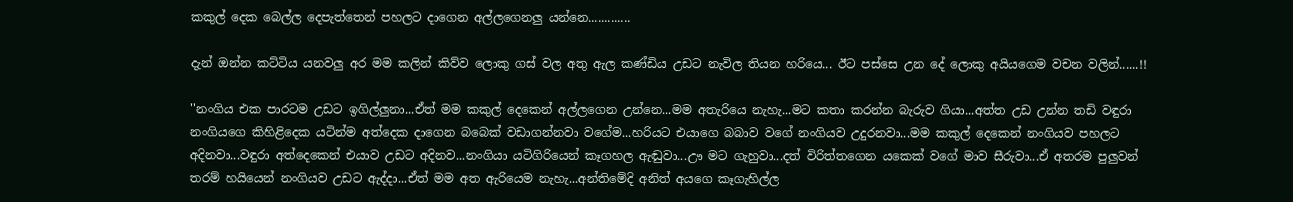කකුල් දෙක බෙල්ල දෙපැත්තෙන් පහලට දාගෙන අල්ලගෙනලු යන්නෙ.............

දැන් ඔන්න කට්ටිය යනවලු අර මම කලින් කිව්ව ලොකු ගස් වල අතු ඇල කණ්ඩිය උඩට නැවිල තියන හරියෙ... ඊට පස්සෙ උන දේ ලොකු අයියගෙම වචන වලින්......!!

''නංගිය එක පාරටම උඩට ඉගිල්ලුනා...ඒත් මම කකුල් දෙකෙන් අල්ලගෙන උන්නෙ...මම අතැරියෙ නැහැ...මට කතා කරන්න බැරුව ගියා...අත්ත උඩ උන්න තඩි වඳුරා නංගියගෙ කිහිළිදෙක යටින්ම අත්දෙක දාගෙන බබෙක් වඩාගන්නවා වගේම...හරියට එයාගෙ බබාව වගේ නංගියව උදුරනවා...මම කකුල් දෙකෙන් නංගියව පහලට අදිනවා...වඳුරා අත්දෙකෙන් එයාව උඩට අදිනව...නංගියා යටිගිරියෙන් කෑගහල ඇඬුවා...ඌ මට ගැහුවා...දත් විරිත්තගෙන යකෙක් වගේ මාව සීරුවා...ඒ අතරම පුලුවන් තරම් හයියෙන් නංගියව උඩට ඇද්දා...ඒත් මම අත ඇරියෙම නැහැ...අන්තිමේදි අනිත් අයගෙ කෑගැහිල්ල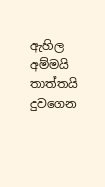ඇහිල අම්මයි තාත්තයි දුවගෙන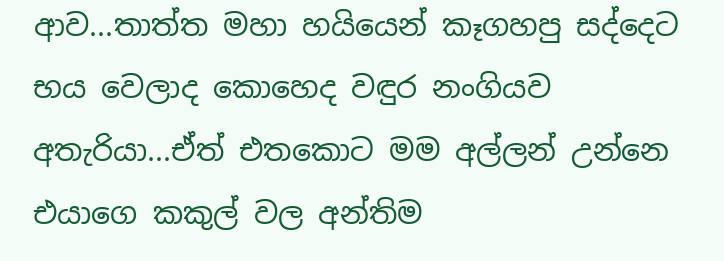ආව...තාත්ත මහා හයියෙන් කෑගහපු සද්දෙට භය වෙලාද කොහෙද වඳුර නංගියව අතැරියා...ඒත් එතකොට මම අල්ලන් උන්නෙ එයාගෙ කකුල් වල අන්තිම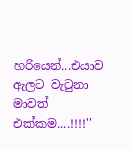හරියෙන්...එයාව ඇලට වැටුනා මාවත් එක්කම....!!!!''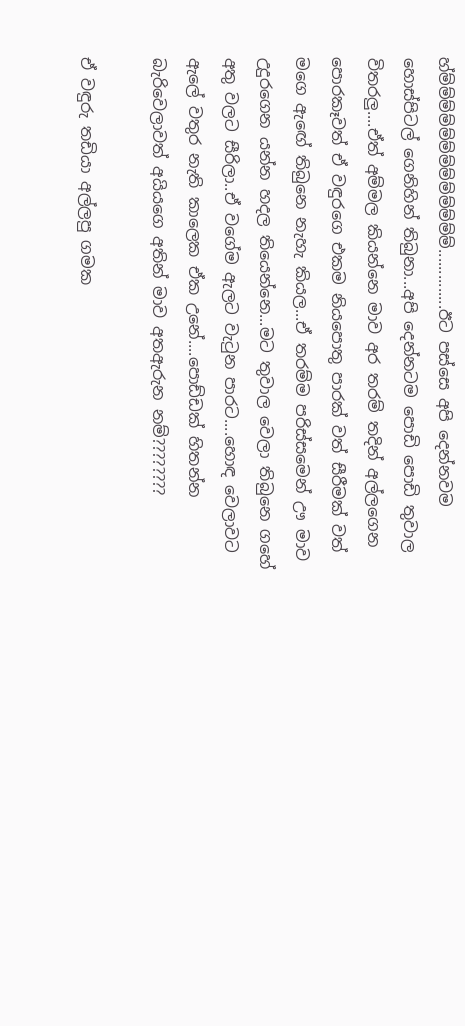හ්ම්ම්ම්ම්ම්ම්ම්ම්ම්ම්ම්ම්ම්..............ඊට පස්සෙ අපි දෙන්නවම හොස්පිටල් ගෙනිහින් තිබුනා...අපි දෙන්නටම පොඩි පොඩි තුවාල විතරලු....ඒත් අම්මල කියන්නෙ මාව අර තරම් තදින් අල්ලගෙන පොරකෑවත් ඒ වඳුරගෙ එකම නියපොතු පාරක් වත් සීරීමක් වත් මගෙ ඇඟේ තිබුනෙ නැහැ කියල...ඒ තරම්ම පරිස්සමෙන් ඌ මාව උදුරගෙන යන්න හදල තියෙන්නෙ...මට තුවාල වෙලා තිබුනෙ ගහේ අතු වලට සීරිලා..ඒ වගේම ඇලට වැටුන පාරට....හොඳ වෙලාවට ඇලේ වතුර නැති කාලෙක ඒක උනේ....පොඩ්ඩක් හිතන්න බැරිවෙලාවත් අයියගෙ අතින් මාව අතඇරුන නම්????????

ඒ වඳුරු තඩියා අල්ලපු ගමක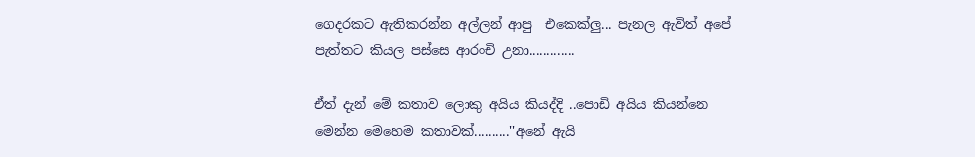ගෙදරකට ඇතිකරන්න අල්ලන් ආපු  එකෙක්ලු... පැනල ඇවිත් අපේ පැත්තට කියල පස්සෙ ආරංචි උනා.............

ඒත් දැන් මේ කතාව ලොකු අයිය කියද්දි ..පොඩි අයිය කියන්නෙ මෙන්න මෙහෙම කතාවක්..........''අනේ ඇයි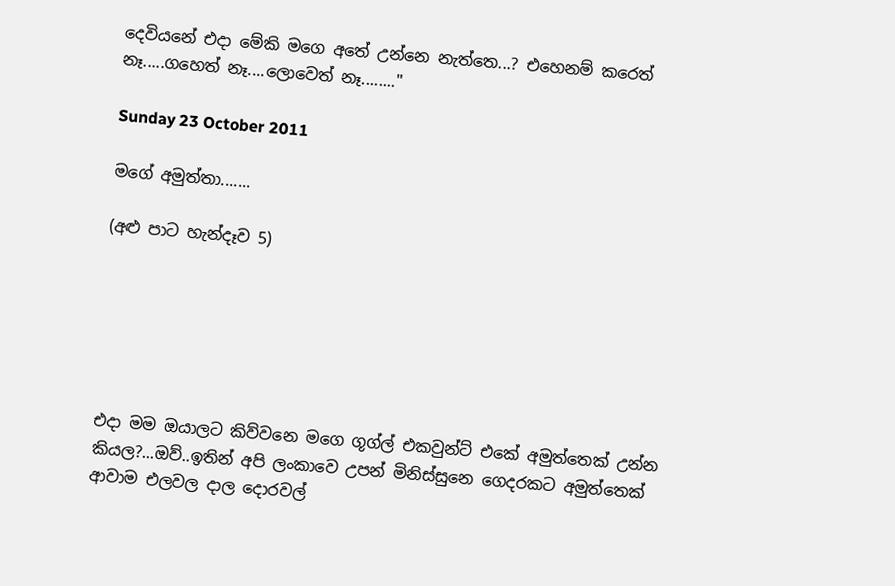දෙවියනේ එදා මේකි මගෙ අතේ උන්නෙ නැත්තෙ...? එහෙනම් කරෙත් නෑ.....ගහෙත් නෑ....ලොවෙත් නෑ........''

Sunday 23 October 2011

මගේ අමුත්තා.......

(අළු පාට හැන්දෑව 5)






එදා මම ඔයාලට කිව්වනෙ මගෙ ගූග්ල් එකවුන්ට් එකේ අමුත්තෙක් උන්න කියල?...ඔව්..ඉතින් අපි ලංකාවෙ උපන් මිනිස්සුනෙ ගෙදරකට අමුත්තෙක් ආවාම එලවල දාල දොරවල්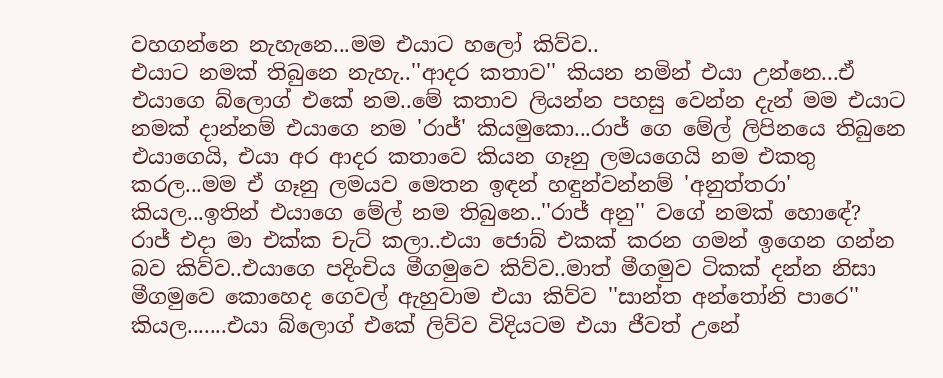වහගන්නෙ නැහැනෙ...මම එයාට හලෝ කිව්ව..
එයාට නමක් තිබුනෙ නැහැ..''ආදර කතාව'' කියන නමින් එයා උන්නෙ...ඒ එයාගෙ බ්ලොග් එකේ නම..මේ කතාව ලියන්න පහසු වෙන්න දැන් මම එයාට නමක් දාන්නම් එයාගෙ නම 'රාජ්' කියමුකො...රාජ් ගෙ මේල් ලිපිනයෙ තිබුනෙ එයාගෙයි, එයා අර ආදර කතාවෙ කියන ගෑනු ලමයගෙයි නම එකතු කරල...මම ඒ ගෑනු ලමයව මෙතන ඉඳන් හඳුන්වන්නම් 'අනුත්තරා' කියල...ඉතින් එයාගෙ මේල් නම තිබුනෙ..''රාජ් අනු'' වගේ නමක් හොඳේ?
රාජ් එදා මා එක්ක චැට් කලා..එයා ජොබ් එකක් කරන ගමන් ඉගෙන ගන්න බව කිව්ව..එයාගෙ පදිංචිය මීගමුවෙ කිව්ව..මාත් මීගමුව ටිකක් දන්න නිසා මීගමුවෙ කොහෙද ගෙවල් ඇහුවාම එයා කිව්ව ''සාන්ත අන්තෝනි පාරෙ'' කියල.......එයා බ්ලොග් එකේ ලිව්ව විදියටම එයා ජීවත් උනේ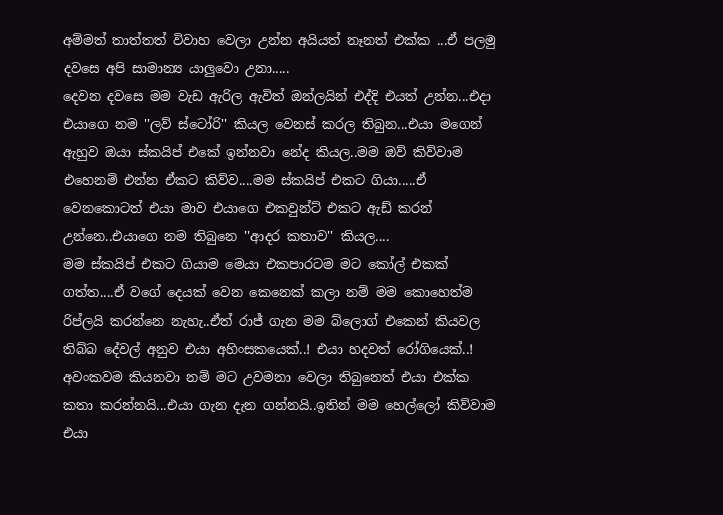අම්මත් තාත්තත් විවාහ වෙලා උන්න අයියත් නෑනත් එක්ක ...ඒ පලමු දවසෙ අපි සාමාන්‍ය යාලුවො උනා.....
දෙවන දවසෙ මම වැඩ ඇරිල ඇවිත් ඔන්ලයින් එද්දි එයත් උන්න...එදා එයාගෙ නම ''ලව් ස්ටෝරි'' කියල වෙනස් කරල තිබුන...එයා මගෙන් ඇහුව ඔයා ස්කයිප් එකේ ඉන්නවා නේද කියල..මම ඔව් කිව්වාම එහෙනම් එන්න ඒකට කිව්ව....මම ස්කයිප් එකට ගියා.....ඒ වෙනකොටත් එයා මාව එයාගෙ එකවුන්ට් එකට ඇඩ් කරන් උන්නෙ..එයාගෙ නම තිබුනෙ ''ආදර කතාව'' කියල....
මම ස්කයිප් එකට ගියාම මෙයා එකපාරටම මට කෝල් එකක් ගත්ත....ඒ වගේ දෙයක් වෙන කෙනෙක් කලා නම් මම කොහෙත්ම රිප්ලයි කරන්නෙ නැහැ..ඒත් රාජ් ගැන මම බ්ලොග් එකෙන් කියවල තිබ්බ දේවල් අනුව එයා අහිංසකයෙක්..! එයා හදවත් රෝගියෙක්..! අවංකවම කියනවා නම් මට උවමනා වෙලා තිබුනෙත් එයා එක්ක කතා කරන්නයි...එයා ගැන දැන ගන්නයි..ඉතින් මම හෙල්ලෝ කිව්වාම එයා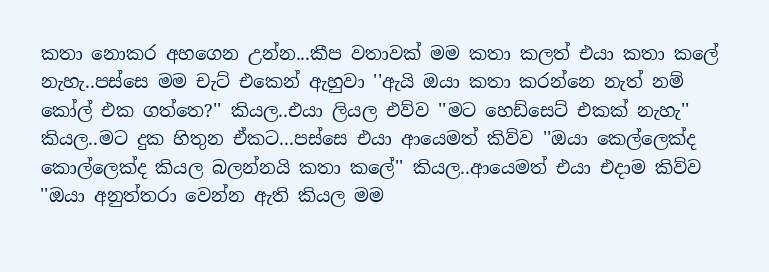කතා නොකර අහගෙන උන්න...කීප වතාවක් මම කතා කලත් එයා කතා කලේ නැහැ..පස්සෙ මම චැට් එකෙන් ඇහුවා ''ඇයි ඔයා කතා කරන්නෙ නැත් නම් කෝල් එක ගත්තෙ?'' කියල..එයා ලියල එව්ව ''මට හෙඩ්සෙට් එකක් නැහැ'' කියල..මට දුක හිතුන ඒකට...පස්සෙ එයා ආයෙමත් කිව්ව ''ඔයා කෙල්ලෙක්ද කොල්ලෙක්ද කියල බලන්නයි කතා කලේ'' කියල..ආයෙමත් එයා එදාම කිව්ව ''ඔයා අනුත්තරා වෙන්න ඇති කියල මම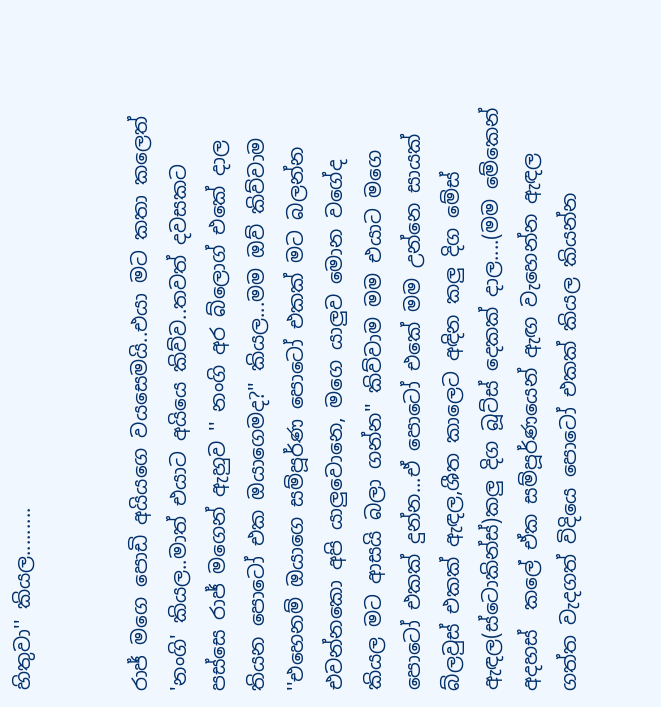හිතුවා'' කියල.........


රාජ් මගෙ පොඩි අයියගෙ වයසෙමයි..එයා මට කතා කලෙත් 'නංගි' කියල..මාත් එයාට අයියෙ කිව්ව..තවත් දවසකට පස්සෙ රාජ් මගෙන් ඇහුව '' නංගි අර බ්ලොග් එකේ දාල තියන පොටෝ එක ඔයාගෙමද?'' කියල...මම ඔව් කිව්වාම ''එහෙනම් ඔයාගෙ සම්පූර්ණ පොටෝ එකක් මට බලන්න එවන්නකො අපි යාලුවොනෙ, මගෙ යාලුව මොන වගේද කියල මට ආසයි බලා ගන්න'' කිව්වාම මම එයාට මගෙ පොටෝ එකක් දුන්න...ඒ පොටෝ එකේ මම උන්නෙ සායක් බ්ලවුස් එකක් ඇඳල,ශීත කාලෙට අඳින කලු දිග මේස් ඇඳල(ස්ටොකින්ස්)කලු දිග බූට්ස් දෙකක් දාල....(මම මේකෙන් අදහස්  කලේ ඒක සම්පූර්ණයෙන් ඇඟ වැහෙන්න ඇඳල ගත්ත වැදගත් විදියෙ පොටෝ එකක් කියල කියන්න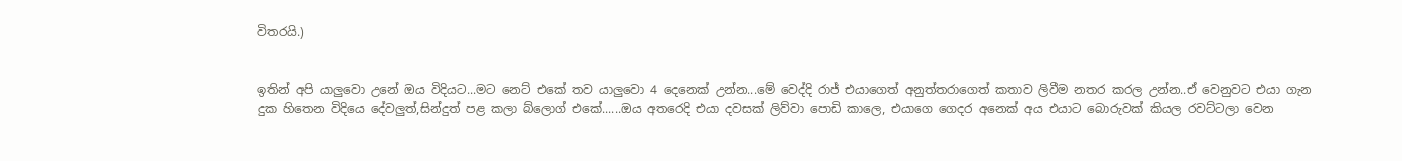විතරයි.)


ඉතින් අපි යාලුවො උනේ ඔය විදියට...මට නෙට් එකේ තව යාලුවො 4 දෙනෙක් උන්න...මේ වෙද්දි රාජ් එයාගෙත් අනුත්තරාගෙත් කතාව ලිවීම නතර කරල උන්න..ඒ වෙනුවට එයා ගැන දුක හිතෙන විදියෙ දේවලුත්,සින්දුත් පළ කලා බ්ලොග් එකේ......ඔය අතරෙදි එයා දවසක් ලිව්වා පොඩි කාලෙ, එයාගෙ ගෙදර අනෙක් අය එයාට බොරුවක් කියල රවට්ටලා වෙන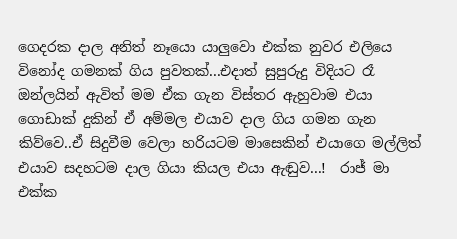ගෙදරක දාල අනිත් නෑයො යාලුවො එක්ක නුවර එලියෙ විනෝද ගමනක් ගිය පුවතක්...එදාත් සුපුරුදු විදියට රෑ ඔන්ලයින් ඇවිත් මම ඒක ගැන විස්තර ඇහුවාම එයා ගොඩාක් දුකින් ඒ අම්මල එයාව දාල ගිය ගමන ගැන කිව්වෙ..ඒ සිදුවීම වෙලා හරියටම මාසෙකින් එයාගෙ මල්ලිත් එයාව සදහටම දාල ගියා කියල එයා ඇඬුව...!  රාජ් මා එක්ක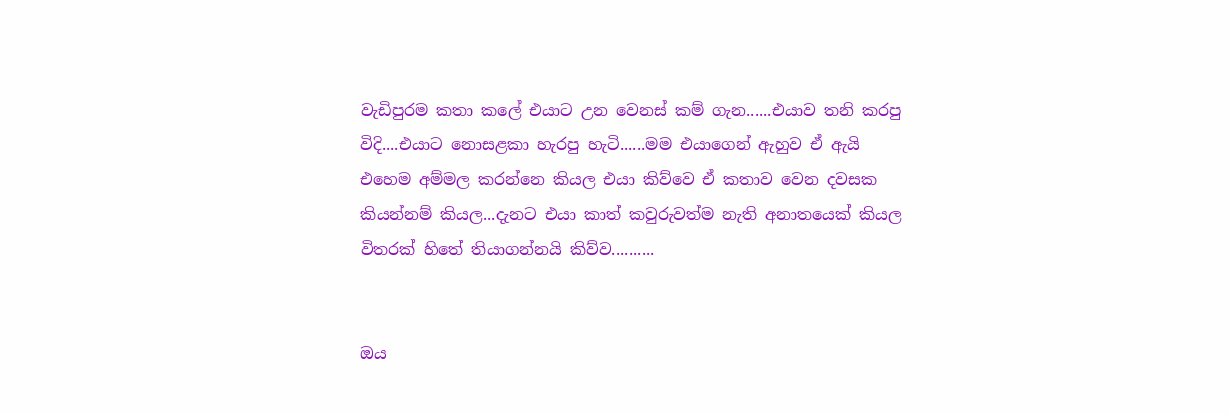වැඩිපුරම කතා කලේ එයාට උන වෙනස් කම් ගැන......එයාව තනි කරපු විදි....එයාට නොසළකා හැරපු හැටි......මම එයාගෙන් ඇහුව ඒ ඇයි එහෙම අම්මල කරන්නෙ කියල එයා කිව්වෙ ඒ කතාව වෙන දවසක කියන්නම් කියල...දැනට එයා කාත් කවුරුවත්ම නැති අනාතයෙක් කියල විතරක් හිතේ තියාගන්නයි කිව්ව..........


ඔය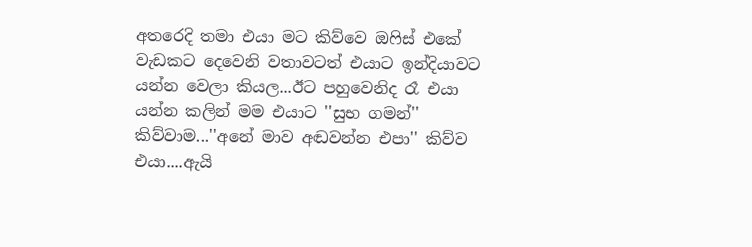අතරෙදි තමා එයා මට කිව්වෙ ඔෆිස් එකේ වැඩකට දෙවෙනි වතාවටත් එයාට ඉන්දියාවට යන්න වෙලා කියල...ඊට පහුවෙනිද රෑ එයා යන්න කලින් මම එයාට ''සුභ ගමන්'' කිව්වාම...''අනේ මාව අඬවන්න එපා'' කිව්ව එයා....ඇයි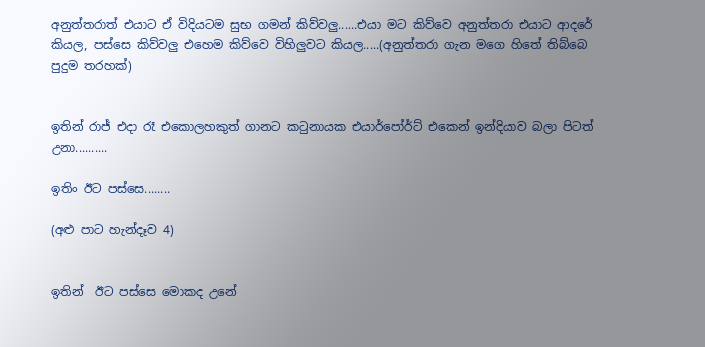අනුත්තරාත් එයාට ඒ විදියටම සුභ ගමන් කිව්වලු......එයා මට කිව්වෙ අනුත්තරා එයාට ආදරේ කියල, පස්සෙ කිව්වලු එහෙම කිව්වෙ විහිලුවට කියල.....(අනුත්තරා ගැන මගෙ හිතේ තිබ්බෙ පුදුම තරහක්)


ඉතින් රාජ් එදා රෑ එකොලහකුත් ගානට කටුනායක එයාර්පෝර්ට් එකෙන් ඉන්දියාව බලා පිටත් උනා..........

ඉතිං ඊට පස්සෙ........

(අළු පාට හැන්දෑව 4)


ඉතින්  ඊට පස්සෙ මොකද උනේ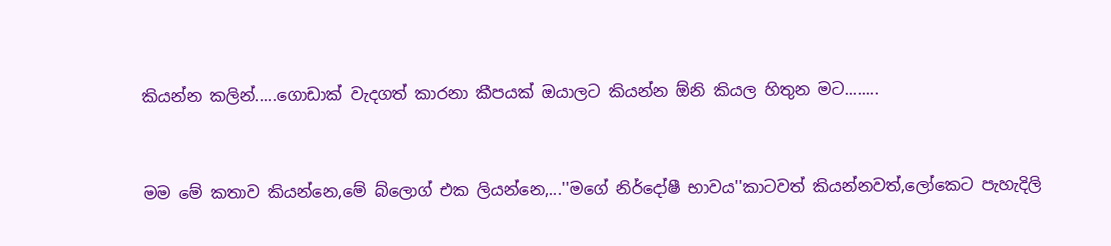කියන්න කලින්.....ගොඩාක් වැදගත් කාරනා කීපයක් ඔයාලට කියන්න ඕනි කියල හිතුන මට........


මම මේ කතාව කියන්නෙ,මේ බ්ලොග් එක ලියන්නෙ,...''මගේ නිර්දෝෂී භාවය''කාටවත් කියන්නවත්,ලෝකෙට පැහැදිලි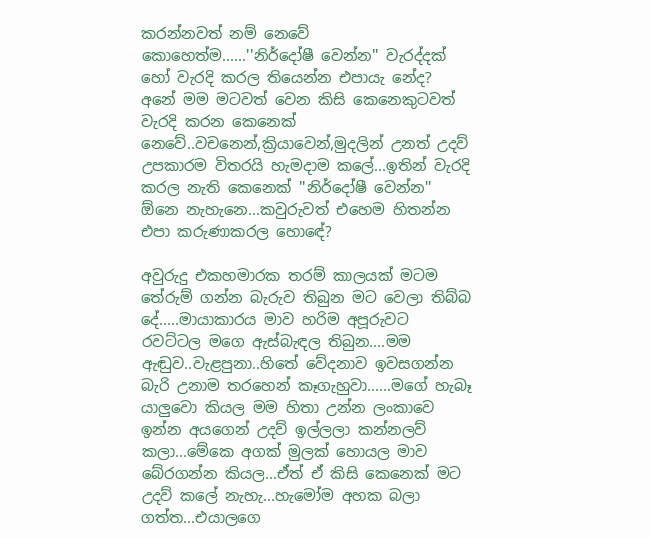කරන්නවත් නම් නෙවේ කොහෙත්ම......''නිර්දෝෂී වෙන්න'' වැරද්දක් හෝ වැරදි කරල තියෙන්න එපායැ නේද? අනේ මම මටවත් වෙන කිසි කෙනෙකුටවත් වැරදි කරන කෙනෙක් නෙවේ..වචනෙන්,ක්‍රියාවෙන්,මුදලින් උනත් උදව් උපකාරම විතරයි හැමදාම කලේ...ඉතින් වැරදි කරල නැති කෙනෙක් ''නිර්දෝෂී වෙන්න'' ඕනෙ නැහැනෙ...කවුරුවත් එහෙම හිතන්න එපා කරුණාකරල හොඳේ?

අවුරුදු එකහමාරක තරම් කාලයක් මටම තේරුම් ගන්න බැරුව තිබුන මට වෙලා තිබ්බ දේ.....මායාකාරය මාව හරිම අපූරුවට රවට්ටල මගෙ ඇස්බැඳල තිබුන....මම ඇඬුව..වැළපුනා..හිතේ වේදනාව ඉවසගන්න බැරි උනාම තරහෙන් කෑගැහුවා......මගේ හැබෑ යාලුවො කියල මම හිතා උන්න ලංකාවෙ ඉන්න අයගෙන් උදව් ඉල්ලලා කන්නලව් කලා...මේකෙ අගක් මුලක් හොයල මාව බේරගන්න කියල...ඒත් ඒ කිසි කෙනෙක් මට උදව් කලේ නැහැ...හැමෝම අහක බලා ගත්ත...එයාලගෙ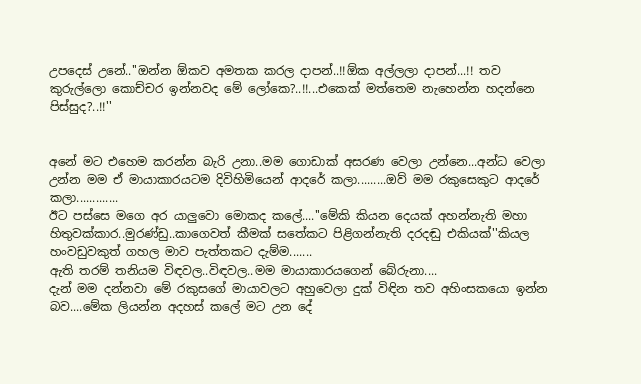උපදෙස් උනේ..''ඔන්න ඕකව අමතක කරල දාපන්..!!ඕක අල්ලලා දාපන්...!! තව කුරුල්ලො කොච්චර ඉන්නවද මේ ලෝකෙ?..!!...එකෙක් මත්තෙම නැහෙන්න හදන්නෙ පිස්සුද?..!!''


අනේ මට එහෙම කරන්න බැරි උනා..මම ගොඩාක් අසරණ වෙලා උන්නෙ...අන්ධ වෙලා උන්න මම ඒ මායාකාරයටම දිවිහිමියෙන් ආදරේ කලා.........ඔව් මම රකුසෙකුට ආදරේ කලා.............
ඊට පස්සෙ මගෙ අර යාලුවො මොකද කලේ....''මේකි කියන දෙයක් අහන්නැති මහා හිතුවක්කාර..මුරණ්ඩු..කාගෙවත් කීමක් සතේකට පිළිගන්නැති දරදඬු එකියක්''කියල හංවඩුවකුත් ගහල මාව පැත්තකට දැම්ම.......
ඇති තරම් තනියම විඳවල..විඳවල..මම මායාකාරයගෙන් බේරුනා....
දැන් මම දන්නවා මේ රකුසගේ මායාවලට අහුවෙලා දුක් විඳින තව අහිංසකයො ඉන්න බව....මේක ලියන්න අදහස් කලේ මට උන දේ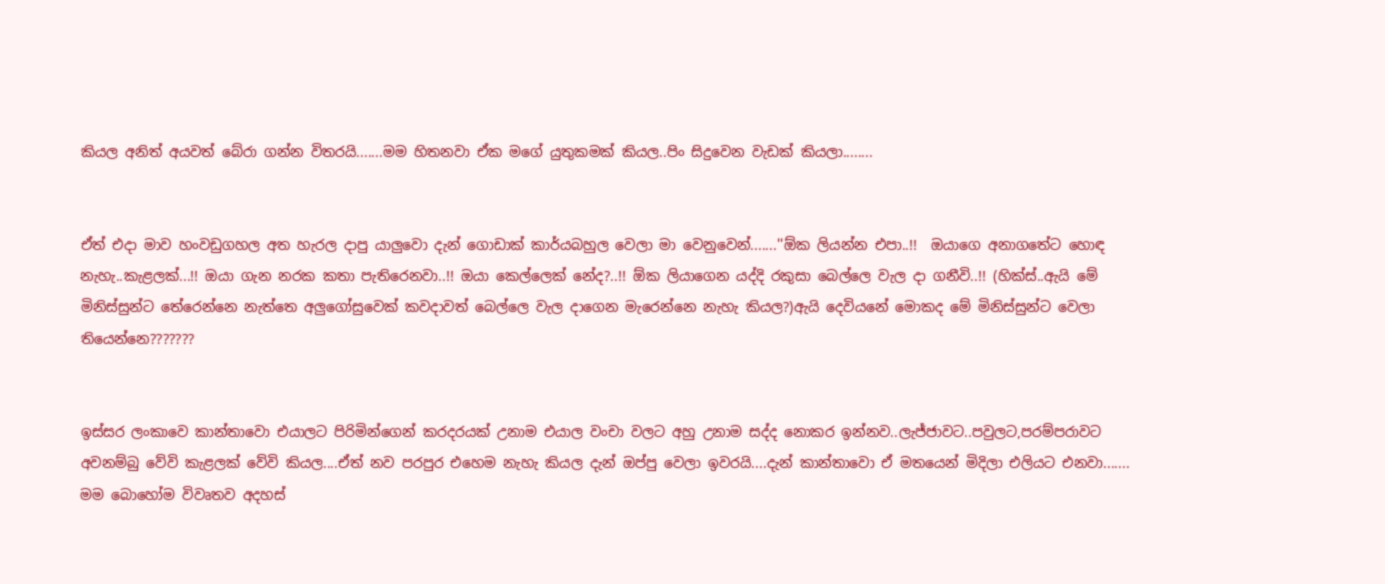කියල අනිත් අයවත් බේරා ගන්න විතරයි.......මම හිතනවා ඒක මගේ යුතුකමක් කියල..පිං සිදුවෙන වැඩක් කියලා........


ඒත් එදා මාව හංවඩුගහල අත හැරල දාපු යාලුවො දැන් ගොඩාක් කාර්යබහුල වෙලා මා වෙනුවෙන්.......''ඕක ලියන්න එපා..!!  ඔයාගෙ අනාගතේට හොඳ නැහැ..කැළලක්...!! ඔයා ගැන නරක කතා පැතිරෙනවා..!! ඔයා කෙල්ලෙක් නේද?..!! ඕක ලියාගෙන යද්දි රකුසා බෙල්ලෙ වැල දා ගනීවි..!! (හික්ස්..ඇයි මේ මිනිස්සුන්ට තේරෙන්නෙ නැත්තෙ අලුගෝසුවෙක් කවදාවත් බෙල්ලෙ වැල දාගෙන මැරෙන්නෙ නැහැ කියල?)ඇයි දෙවියනේ මොකද මේ මිනිස්සුන්ට වෙලා තියෙන්නෙ???????


ඉස්සර ලංකාවෙ කාන්තාවො එයාලට පිරිමින්ගෙන් කරදරයක් උනාම එයාල වංචා වලට අහු උනාම සද්ද නොකර ඉන්නව..ලැජ්ජාවට..පවුලට,පරම්පරාවට අවනම්බු වේවි කැළලක් වේවි කියල....ඒත් නව පරපුර එහෙම නැහැ කියල දැන් ඔප්පු වෙලා ඉවරයි....දැන් කාන්තාවො ඒ මතයෙන් මිදිලා එලියට එනවා.......
මම බොහෝම විවෘතව අදහස්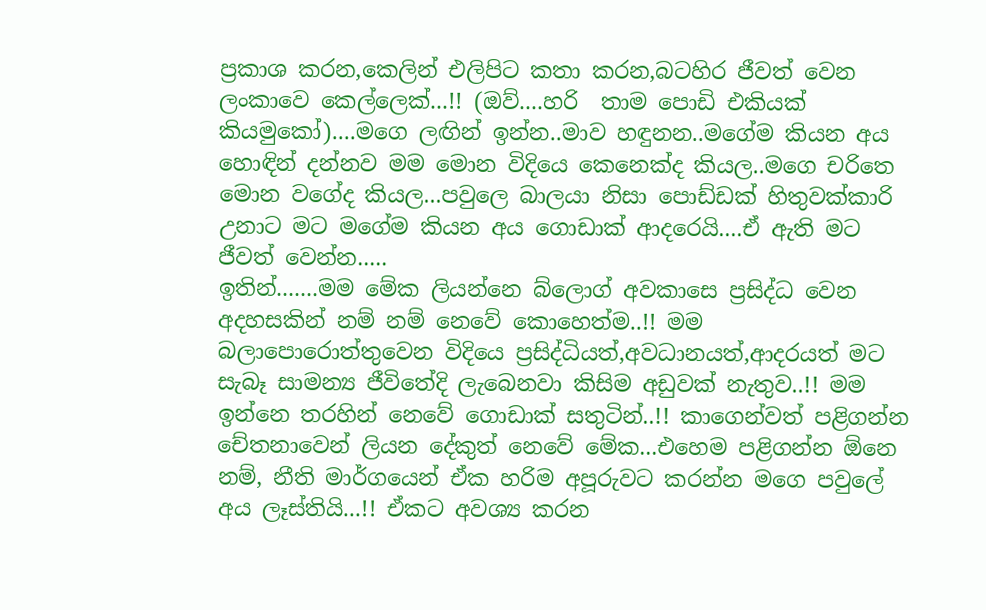ප්‍රකාශ කරන,කෙලින් එලිපිට කතා කරන,බටහිර ජීවත් වෙන ලංකාවෙ කෙල්ලෙක්...!! (ඔව්....හරි  තාම පොඩි එකියක් කියමුකෝ)....මගෙ ලඟින් ඉන්න..මාව හඳුනන..මගේම කියන අය හොඳින් දන්නව මම මොන විදියෙ කෙනෙක්ද කියල..මගෙ චරිතෙ මොන වගේද කියල...පවුලෙ බාලයා නිසා පොඩ්ඩක් හිතුවක්කාරි උනාට මට මගේම කියන අය ගොඩාක් ආදරෙයි....ඒ ඇති මට ජීවත් වෙන්න.....
ඉතින්.......මම මේක ලියන්නෙ බ්ලොග් අවකාසෙ ප්‍රසිද්ධ වෙන අදහසකින් නම් නම් නෙවේ කොහෙත්ම..!! මම බලාපොරොත්තුවෙන විදියෙ ප්‍රසිද්ධියත්,අවධානයත්,ආදරයත් මට සැබෑ සාමන්‍ය ජීවිතේදි ලැබෙනවා කිසිම අඩුවක් නැතුව..!! මම ඉන්නෙ තරහින් නෙවේ ගොඩාක් සතුටින්..!! කාගෙන්වත් පළිගන්න චේතනාවෙන් ලියන දේකුත් නෙවේ මේක...එහෙම පළිගන්න ඕනෙ නම්, නීති මාර්ගයෙන් ඒක හරිම අපූරුවට කරන්න මගෙ පවුලේ අය ලෑස්තියි...!! ඒකට අවශ්‍ය කරන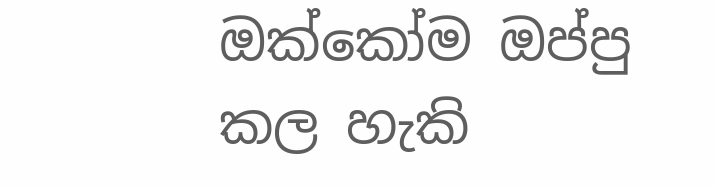ඔක්කෝම ඔප්පු කල හැකි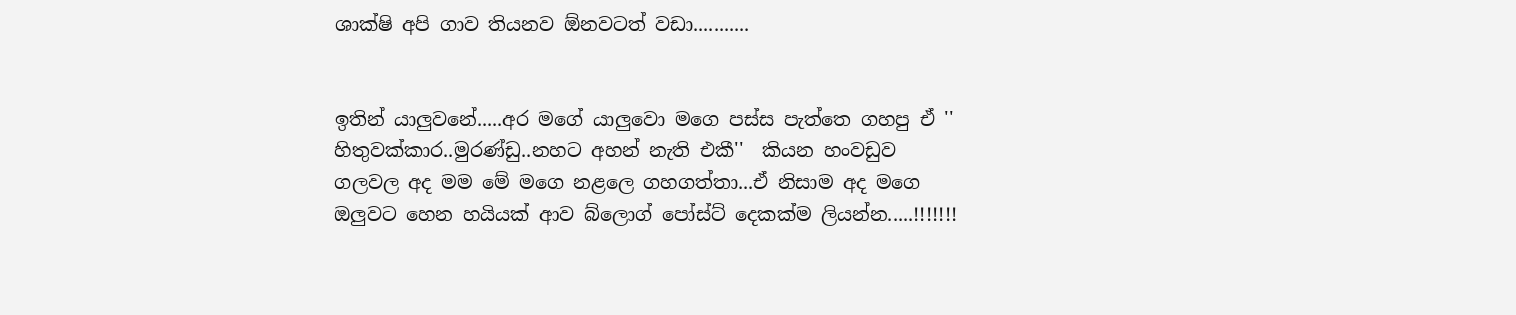ශාක්ෂි අපි ගාව තියනව ඕනවටත් වඩා...........


ඉතින් යාලුවනේ.....අර මගේ යාලුවො මගෙ පස්ස පැත්තෙ ගහපු ඒ '' හිතුවක්කාර..මුරණ්ඩු..නහට අහන් නැති එකී''  කියන හංවඩුව ගලවල අද මම මේ මගෙ නළලෙ ගහගත්තා...ඒ නිසාම අද මගෙ ඔලුවට හෙන හයියක් ආව බ්ලොග් පෝස්ට් දෙකක්ම ලියන්න.....!!!!!!!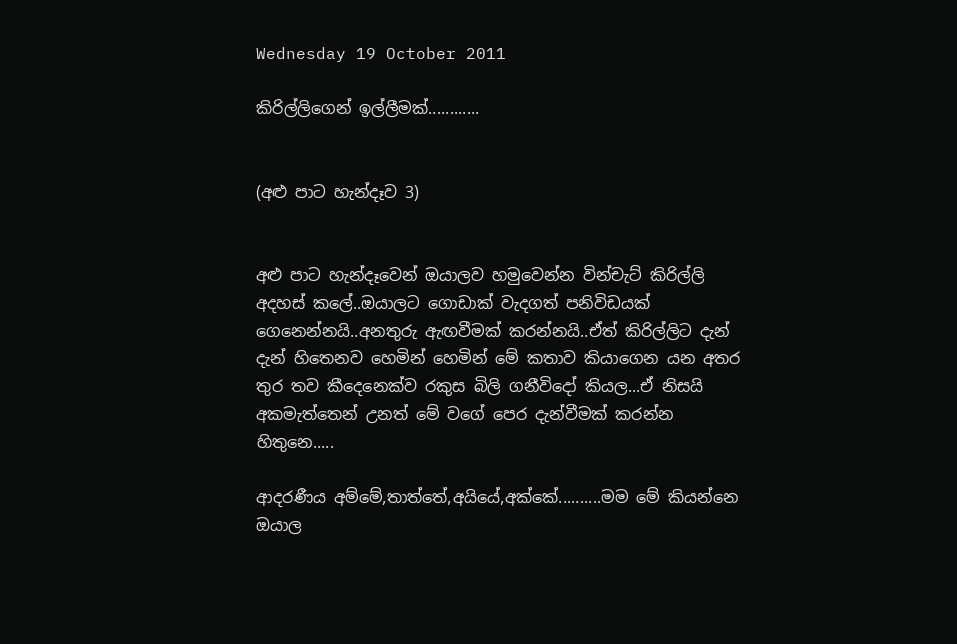Wednesday 19 October 2011

කිරිල්ලිගෙන් ඉල්ලීමක්............


(අළු පාට හැන්දෑව 3)


අළු පාට හැන්දෑවෙන් ඔයාලව හමුවෙන්න වින්චැට් කිරිල්ලි අදහස් කලේ..ඔයාලට ගොඩාක් වැදගත් පනිවිඩයක් ගෙනෙන්නයි..අනතුරු ඇඟවීමක් කරන්නයි..ඒත් කිරිල්ලිට දැන් දැන් හිතෙනව හෙමින් හෙමින් මේ කතාව කියාගෙන යන අතර තුර තව කීදෙනෙක්ව රකුස බිලි ගනීවිදෝ කියල...ඒ නිසයි අකමැත්තෙන් උනත් මේ වගේ පෙර දැන්වීමක් කරන්න හිතුනෙ.....

ආදරණීය අම්මේ,තාත්තේ,අයියේ,අක්කේ..........මම මේ කියන්නෙ ඔයාල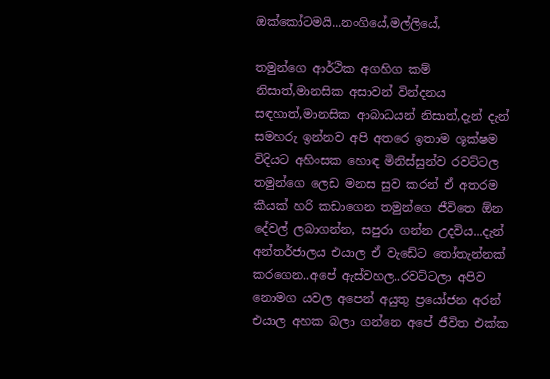ඔක්කෝටමයි...නංගියේ,මල්ලියේ,

තමුන්ගෙ ආර්ථික අගහිග කම් නිසාත්,මානසික අසාවන් වින්දනය සඳහාත්,මානසික ආබාධයන් නිසාත්,දැන් දැන් සමහරු ඉන්නව අපි අතරෙ ඉතාම ශූක්ෂම විදියට අහිංසක හොඳ මිනිස්සුන්ව රවට්ටල තමුන්ගෙ ලෙඩ මනස සුව කරන් ඒ අතරම කීයක් හරි කඩාගෙන තමුන්ගෙ ජීවිතෙ ඕන දේවල් ලබාගන්න, සපුරා ගන්න උදවිය...දැන්  අන්තර්ජාලය එයාල ඒ වැඩේට තෝතැන්නක් කරගෙන..අපේ ඇස්වහල..රවට්ටලා අපිව නොමග යවල අපෙන් අයුතු ප්‍රයෝජන අරන් එයාල අහක බලා ගන්නෙ අපේ ජීවිත එක්ක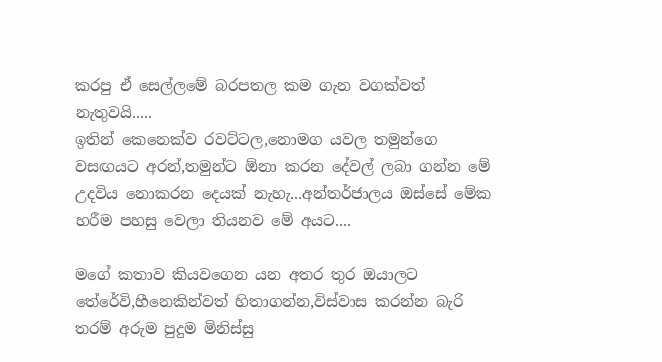කරපු ඒ සෙල්ලමේ බරපතල කම ගැන වගක්වත් නැතුවයි.....
ඉතින් කෙනෙක්ව රවට්ටල,නොමග යවල තමුන්ගෙ වසඟයට අරන්,තමුන්ට ඕනා කරන දේවල් ලබා ගන්න මේ උදවිය නොකරන දෙයක් නැහැ...අන්තර්ජාලය ඔස්සේ මේක හරීම පහසු වෙලා තියනව මේ අයට....

මගේ කතාව කියවගෙන යන අතර තුර ඔයාලට තේරේවි,හීනෙකින්වත් හිතාගන්න,විස්වාස කරන්න බැරි තරම් අරුම පුදුම මිනිස්සු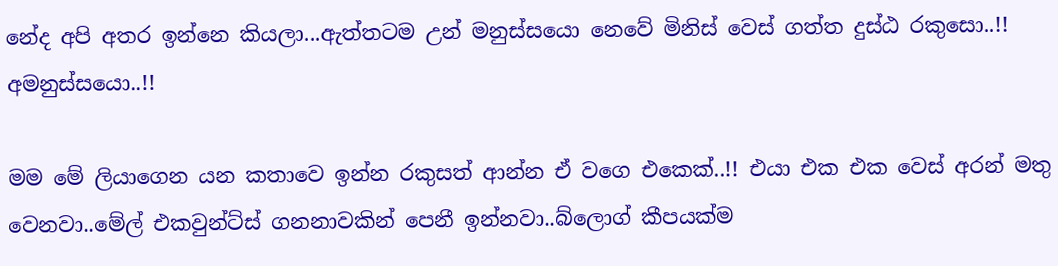නේද අපි අතර ඉන්නෙ කියලා...ඇත්තටම උන් මනුස්සයො නෙවේ මිනිස් වෙස් ගත්ත දුස්ඨ රකුසො..!!  අමනුස්සයො..!!

මම මේ ලියාගෙන යන කතාවෙ ඉන්න රකුසත් ආන්න ඒ වගෙ එකෙක්..!! එයා එක එක වෙස් අරන් මතු වෙනවා..මේල් එකවුන්ට්ස් ගනනාවකින් පෙනී ඉන්නවා..බ්ලොග් කීපයක්ම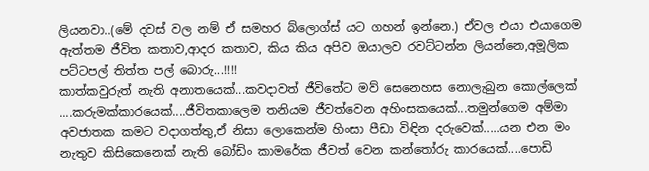ලියනවා..(මේ දවස් වල නම් ඒ සමහර බ්ලොග්ස් යට ගහන් ඉන්නෙ.) ඒවල එයා එයාගෙම ඇත්තම ජීවිත කතාව,ආදර කතාව, කිය කිය අපිව ඔයාලව රවට්ටන්න ලියන්නෙ,අමූලික පට්ටපල් තිත්ත පල් බොරු...!!!!
කාත්කවුරුත් නැති අනාතයෙක්...කවදාවත් ජීවිතේට මව් සෙනෙහස නොලැබුන කොල්ලෙක් ....කරුමක්කාරයෙක්....ජීවිතකාලෙම තනියම ජීවත්වෙන අහිංසකයෙක්...තමුන්ගෙම අම්මා අවජාතක කමට වදාගත්තු,ඒ නිසා ලොකෙන්ම හිංසා පීඩා විඳින දරුවෙක්.....යන එන මං නැතුව කිසිකෙනෙක් නැති බෝඩිං කාමරේක ජීවත් වෙන කන්තෝරු කාරයෙක්....පොඩි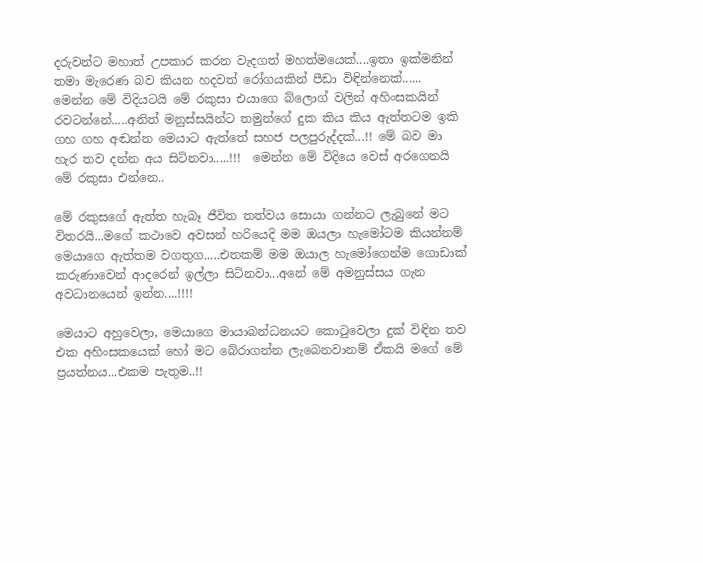දරුවන්ට මහාත් උපකාර කරන වැදගත් මහත්මයෙක්....ඉතා ඉක්මනින් තමා මැරෙණ බව කියන හදවත් රෝගයකින් පීඩා විඳින්නෙක්......
මෙන්න මේ විදියටයි මේ රකුසා එයාගෙ බ්ලොග් වලින් අහිංසකයින් රවටන්නේ.....අනිත් මනුස්සයින්ට තමුන්ගේ දුක කිය කිය ඇත්තටම ඉකි ගහ ගහ අඬන්න මෙයාට ඇත්තේ සහජ පලපුරුද්දක්...!! මේ බව මා හැර තව දන්න අය සිටිනවා.....!!!  මෙන්න මේ විදියෙ වෙස් අරගෙනයි මේ රකුසා එන්නෙ..

මේ රකුසගේ ඇත්ත හැබෑ ජීවිත තත්වය සොයා ගන්නට ලැබුනේ මට විතරයි...මගේ කථාවෙ අවසන් හරියෙදි මම ඔයලා හැමෝටම කියන්නම් මෙයාගෙ ඇත්තම වගතුග.....එතකම් මම ඔයාල හැමෝගෙන්ම ගොඩාක් කරුණාවෙන් ආදරෙන් ඉල්ලා සිටිනවා...අනේ මේ අමනුස්සය ගැන අවධානයෙන් ඉන්න....!!!!

මෙයාට අහුවෙලා, මෙයාගෙ මායාබන්ධනයට කොටුවෙලා දුක් විඳින තව එක අහිංසකයෙක් හෝ මට බේරාගන්න ලැබෙනවානම් ඒකයි මගේ මේ ප්‍රයත්නය...එකම පැතුම..!!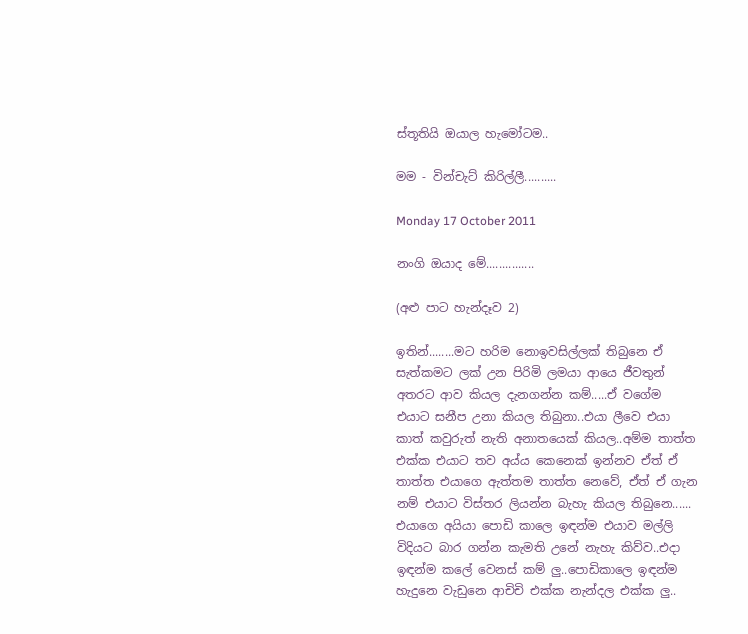ස්තූතියි ඔයාල හැමෝටම..

මම - වින්චැට් කිරිල්ලී..........

Monday 17 October 2011

නංගි ඔයාද මේ...............

(අළු පාට හැන්දෑව 2)

ඉතින්........මට හරිම නොඉවසිල්ලක් තිබුනෙ ඒ සැත්කමට ලක් උන පිරිමි ලමයා ආයෙ ජීවතුන් අතරට ආව කියල දැනගන්න කම්.....ඒ වගේම එයාට සනීප උනා කියල තිබුනා..එයා ලීවෙ එයා කාත් කවුරුත් නැති අනාතයෙක් කියල..අම්ම තාත්ත එක්ක එයාට තව අය්ය කෙනෙක් ඉන්නව ඒත් ඒ තාත්ත එයාගෙ ඇත්තම තාත්ත නෙවේ, ඒත් ඒ ගැන නම් එයාට විස්තර ලියන්න බැහැ කියල තිබුනෙ......
එයාගෙ අයියා පොඩි කාලෙ ඉඳන්ම එයාව මල්ලි විදියට බාර ගන්න කැමති උනේ නැහැ කිව්ව..එදා ඉඳන්ම කලේ වෙනස් කම් ලු..පොඩිකාලෙ ඉඳන්ම හැදුනෙ වැඩුනෙ ආචිචි එක්ක නැන්දල එක්ක ලු..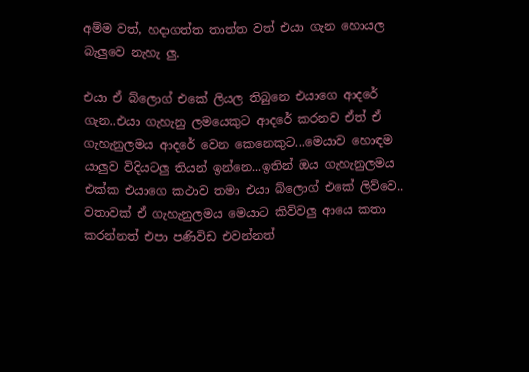අම්ම වත්, හදාගත්ත තාත්ත වත් එයා ගැන හොයල බැලුවෙ නැහැ ලු.

එයා ඒ බ්ලොග් එකේ ලියල තිබුනෙ එයාගෙ ආදරේ ගැන..එයා ගැහැනු ලමයෙකුට ආදරේ කරනව ඒත් ඒ ගැහැනුලමය ආදරේ වෙන කෙනෙකුට...මෙයාව හොඳම යාලුව විදියටලු තියන් ඉන්නෙ...ඉතින් ඔය ගැහැනුලමය එක්ක එයාගෙ කථාව තමා එයා බ්ලොග් එකේ ලිව්වෙ..
වතාවක් ඒ ගැහැනුලමය මෙයාට කිව්වලු ආයෙ කතා කරන්නත් එපා පණිවිඩ එවන්නත්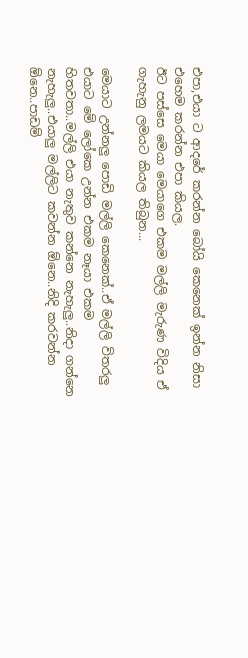එපා,එයා ට ආදරේ කරන්න බෝයි කෙනෙක් ඉන්න නිසා එහෙම කරන්න එපා කියල.
ඊට පස්සෙ මෙයා මෙයාගෙ එකම මල්ලි මැරුණ විදිය ඒ ගැහැනු ලමයට කියල තිබුන...

මෙයාට උන්නලු පොඩි මල්ලි කෙනෙක්..ඒ මල්ලි විතරලු එයාට මේ ලෝකෙ උන්න එකම නෑයා එකම හිතවතා..මල්ලි එයා නැතුව කන්නෙ නැහැලු..නිදා ගන්නෙ නැහැලු..එයාලු මල්ලිට කවන්න ඕනෙ..නිදි කරවන්න ඕනෙ..පාඩම්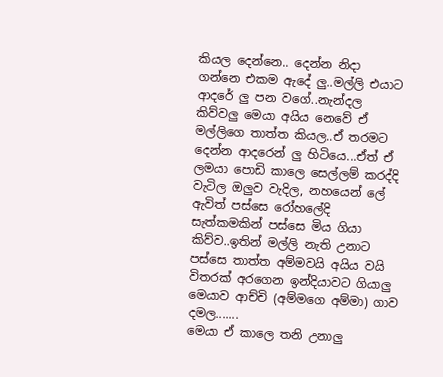කියල දෙන්නෙ.. දෙන්න නිදා ගන්නෙ එකම ඇදේ ලු..මල්ලි එයාට ආදරේ ලු පන වගේ..නැන්දල කිව්වලු මෙයා අයිය නෙවේ ඒ මල්ලිගෙ තාත්ත කියල..ඒ තරමට දෙන්න ආදරෙන් ලු හිටියෙ...ඒත් ඒ ලමයා පොඩි කාලෙ සෙල්ලම් කරද්දි වැටිල ඔලුව වැදිල, නහයෙන් ලේ ඇවිත් පස්සෙ රෝහලේදි සැත්කමකින් පස්සෙ මිය ගියා කිව්ව..ඉතින් මල්ලි නැති උනාට පස්සෙ තාත්ත අම්මවයි අයිය වයි විතරක් අරගෙන ඉන්දියාවට ගියාලු මෙයාව ආච්චි (අම්මගෙ අම්මා) ගාව දමල.......
මෙයා ඒ කාලෙ තනි උනාලු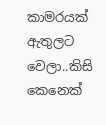කාමරයක් ඇතුලට වෙලා..කිසි කෙනෙක්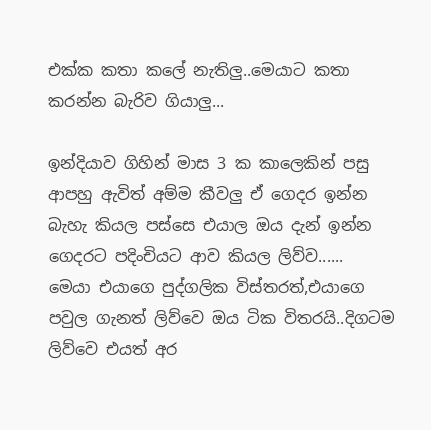එක්ක කතා කලේ නැතිලු..මෙයාට කතා කරන්න බැරිව ගියාලු...

ඉන්දියාව ගිහින් මාස 3 ක කාලෙකින් පසු ආපහු ඇවිත් අම්ම කීවලු ඒ ගෙදර ඉන්න බැහැ කියල පස්සෙ එයාල ඔය දැන් ඉන්න ගෙදරට පදිංචියට ආව කියල ලිව්ව......
මෙයා එයාගෙ පුද්ගලික විස්තරත්,එයාගෙ පවුල ගැනත් ලිව්වෙ ඔය ටික විතරයි..දිගටම ලිව්වෙ එයත් අර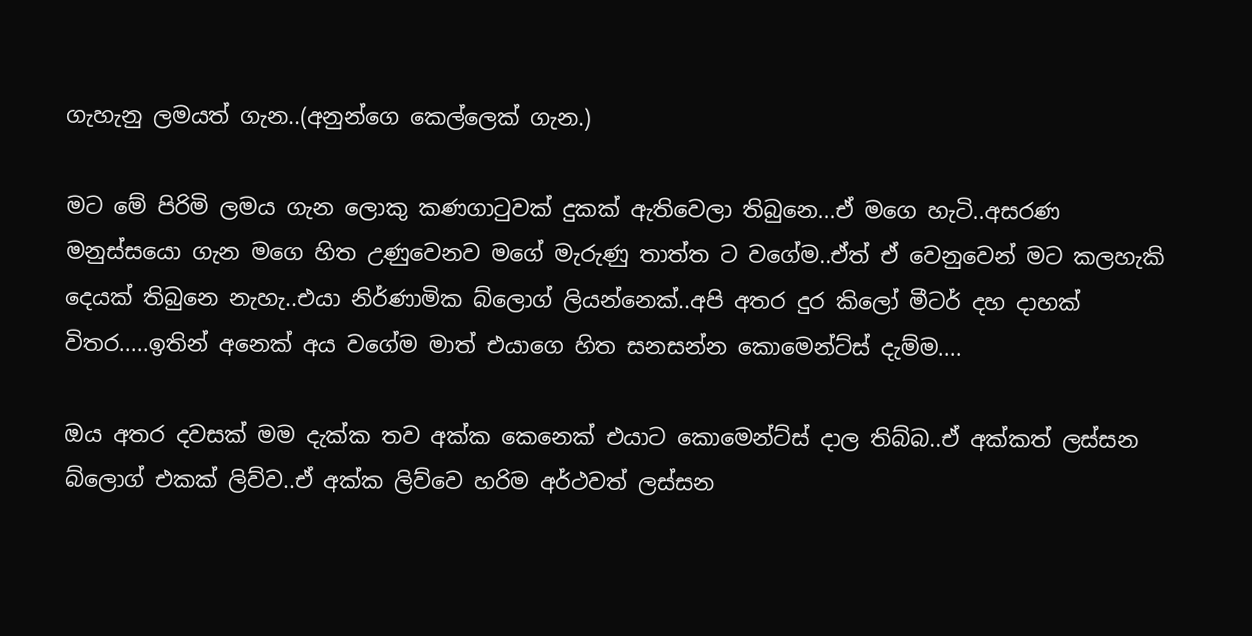ගැහැනු ලමයත් ගැන..(අනුන්ගෙ කෙල්ලෙක් ගැන.)

මට මේ පිරිමි ලමය ගැන ලොකු කණගාටුවක් දුකක් ඇතිවෙලා තිබුනෙ...ඒ මගෙ හැටි..අසරණ මනුස්සයො ගැන මගෙ හිත උණුවෙනව මගේ මැරුණු තාත්ත ට වගේම..ඒත් ඒ වෙනුවෙන් මට කලහැකි දෙයක් තිබුනෙ නැහැ..එයා නිර්ණාමික බ්ලොග් ලියන්නෙක්..අපි අතර දුර කිලෝ මීටර් දහ දාහක් විතර.....ඉතින් අනෙක් අය වගේම මාත් එයාගෙ හිත සනසන්න කොමෙන්ට්ස් දැම්ම....

ඔය අතර දවසක් මම දැක්ක තව අක්ක කෙනෙක් එයාට කොමෙන්ට්ස් දාල තිබ්බ..ඒ අක්කත් ලස්සන බ්ලොග් එකක් ලිව්ව..ඒ අක්ක ලිව්වෙ හරිම අර්ථවත් ලස්සන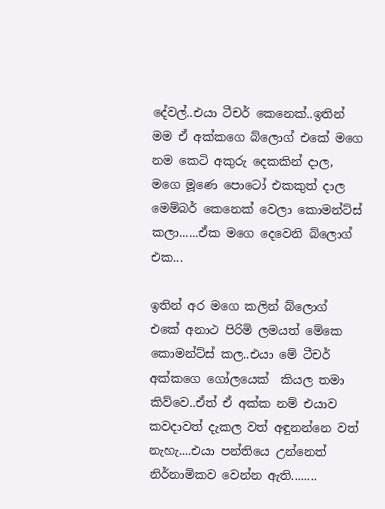දේවල්..එයා ටීචර් කෙනෙක්..ඉතින් මම ඒ අක්කගෙ බ්ලොග් එකේ මගෙ නම කෙටි අකුරු දෙකකින් දාල, මගෙ මූණෙ පොටෝ එකකුත් දාල මෙම්බර් කෙනෙක් වෙලා කොමන්ට්ස් කලා......ඒක මගෙ දෙවෙනි බ්ලොග් එක...

ඉතින් අර මගෙ කලින් බ්ලොග් එකේ අනාථ පිරිමි ලමයත් මේකෙ කොමන්ට්ස් කල..එයා මේ ටීචර් අක්කගෙ ගෝලයෙක්  කියල තමා කිව්වෙ..ඒත් ඒ අක්ක නම් එයාව කවදාවත් දැකල වත් අඳුනන්නෙ වත් නැහැ....එයා පන්තියෙ උන්නෙත් නිර්නාමිකව වෙන්න ඇති........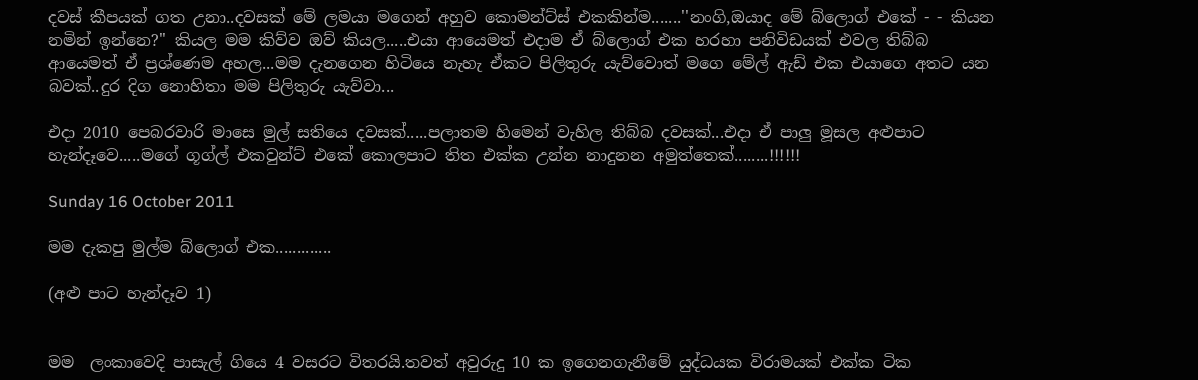දවස් කීපයක් ගත උනා..දවසක් මේ ලමයා මගෙන් අහුව කොමන්ට්ස් එකකින්ම.......''නංගි,ඔයාද මේ බ්ලොග් එකේ - - කියන නමින් ඉන්නෙ?'' කියල මම කිව්ව ඔව් කියල.....එයා ආයෙමත් එදාම ඒ බ්ලොග් එක හරහා පනිවිඩයක් එවල තිබ්බ ආයෙමත් ඒ ප්‍රශ්ණෙම අහල...මම දැනගෙන හිටියෙ නැහැ ඒකට පිලිතුරු යැව්වොත් මගෙ මේල් ඇඩ් එක එයාගෙ අතට යන බවක්..දුර දිග නොහිතා මම පිලිතුරු යැව්වා...

එදා 2010 පෙබරවාරි මාසෙ මුල් සතියෙ දවසක්.....පලාතම හිමෙන් වැහිල තිබ්බ දවසක්...එදා ඒ පාලු මූසල අළුපාට හැන්දෑවෙ.....මගේ ගූග්ල් එකවුන්ට් එකේ කොලපාට තිත එක්ක උන්න නාදුනන අමුත්තෙක්........!!!!!!

Sunday 16 October 2011

මම දැකපු මුල්ම බ්ලොග් එක.............

(අළු පාට හැන්දෑව 1)


මම  ලංකාවෙදි පාසැල් ගියෙ 4 වසරට විතරයි.තවත් අවුරුදු 10 ක ඉගෙනගැනීමේ යුද්ධයක විරාමයක් එක්ක ටික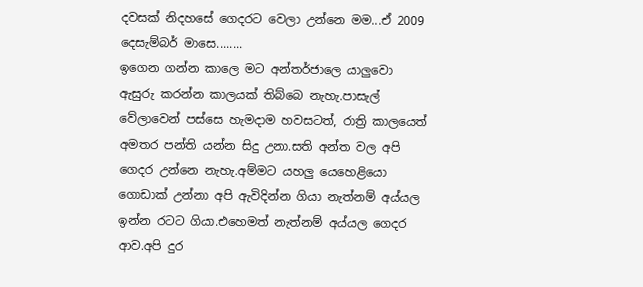දවසක් නිදහසේ ගෙදරට වෙලා උන්නෙ මම...ඒ 2009 දෙසැම්බර් මාසෙ........
ඉගෙන ගන්න කාලෙ මට අන්තර්ජාලෙ යාලුවො ඇසුරු කරන්න කාලයක් තිබ්බෙ නැහැ.පාසැල් වේලාවෙන් පස්සෙ හැමදාම හවසටත්, රාත්‍රි කාලයෙත් අමතර පන්ති යන්න සිදු උනා.සති අන්ත වල අපි ගෙදර උන්නෙ නැහැ.අම්මට යහලු යෙහෙළියො ගොඩාක් උන්නා අපි ඇවිදින්න ගියා නැත්නම් අය්යල ඉන්න රටට ගියා.එහෙමත් නැත්නම් අය්යල ගෙදර ආව.අපි දුර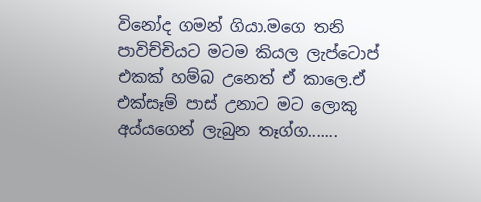විනෝද ගමන් ගියා.මගෙ තනි පාවිච්චියට මටම කියල ලැප්ටොප් එකක් හම්බ උනෙත් ඒ කාලෙ.ඒ එක්සෑම් පාස් උනාට මට ලොකු අය්යගෙන් ලැබුන තෑග්ග.......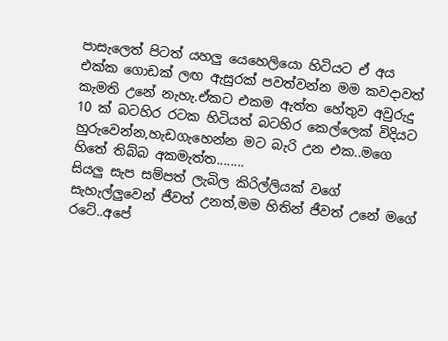පාසැලෙත් පිටත් යහලු යෙහෙලියො හිටියට ඒ අය එක්ක ගොඩක් ලඟ ඇසුරක් පවත්වන්න මම කවදාවත් කැමති උනේ නැහැ.ඒකට එකම ඇත්ත හේතුව අවුරුදු 10 ක් බටහිර රටක හිටියත් බටහිර කෙල්ලෙක් විදියට හුරුවෙන්න,හැඩගැහෙන්න මට බැරි උන එක..මගෙ හිතේ තිබ්බ අකමැත්ත........
සියලු සැප සම්පත් ලැබිල කිරිල්ලියක් වගේ සැහැල්ලුවෙන් ජීවත් උනත්,මම හිතින් ජීවත් උනේ මගේ රටේ..අපේ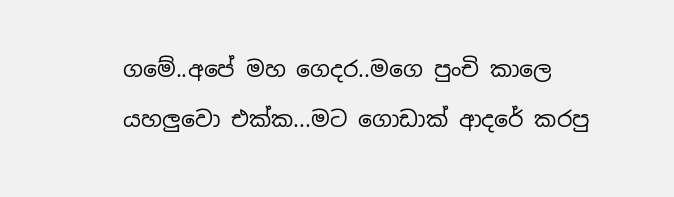ගමේ..අපේ මහ ගෙදර..මගෙ පුංචි කාලෙ යහලුවො එක්ක...මට ගොඩාක් ආදරේ කරපු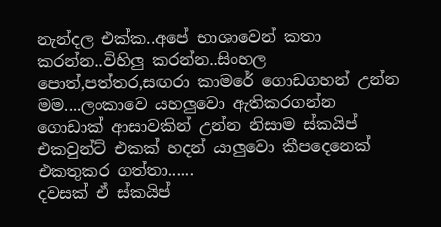නැන්දල එක්ක..අපේ භාශාවෙන් කතා කරන්න..විහිලු කරන්න..සිංහල පොත්,පත්තර,සඟරා කාමරේ ගොඩගහන් උන්න මම....ලංකාවෙ යහලුවො ඇතිකරගන්න ගොඩාක් ආසාවකින් උන්න නිසාම ස්කයිප් එකවුන්ට් එකක් හදන් යාලුවො කීපදෙනෙක් එකතුකර ගත්තා......
දවසක් ඒ ස්කයිප්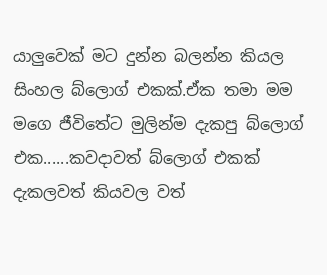යාලුවෙක් මට දුන්න බලන්න කියල සිංහල බ්ලොග් එකක්.ඒක තමා මම මගෙ ජීවිතේට මුලින්ම දැකපු බ්ලොග් එක......කවදාවත් බ්ලොග් එකක් දැකලවත් කියවල වත්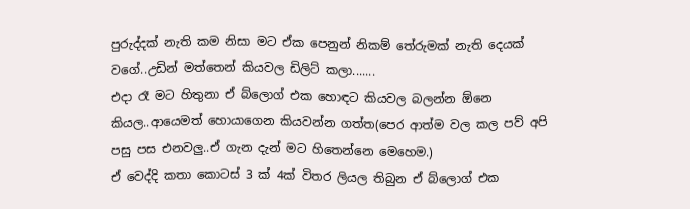පුරුද්දක් නැති කම නිසා මට ඒක පෙනුන් නිකම් තේරුමක් නැති දෙයක් වගේ..උඩින් මත්තෙන් කියවල ඩිලිට් කලා.......
එදා රෑ මට හිතුනා ඒ බ්ලොග් එක හොඳට කියවල බලන්න ඕනෙ කියල..ආයෙමත් හොයාගෙන කියවන්න ගත්ත(පෙර ආත්ම වල කල පව් අපි පසු පස එනවලු..ඒ ගැන දැන් මට හිතෙන්නෙ මෙහෙම.)
ඒ වෙද්දි කතා කොටස් 3 ක් 4ක් විතර ලියල තිබුන ඒ බ්ලොග් එක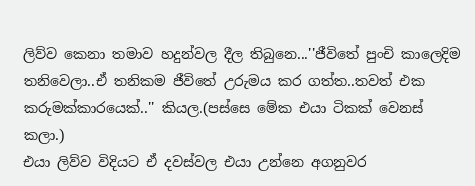ලිව්ව කෙනා තමාව හදුන්වල දීල තිබුනෙ...''ජීවිතේ පුංචි කාලෙදිම තනිවෙලා..ඒ තනිකම ජීවිතේ උරුමය කර ගත්ත..තවත් එක කරුමක්කාරයෙක්..'' කියල.(පස්සෙ මේක එයා ටිකක් වෙනස් කලා.)
එයා ලිව්ව විදියට ඒ දවස්වල එයා උන්නෙ අගනුවර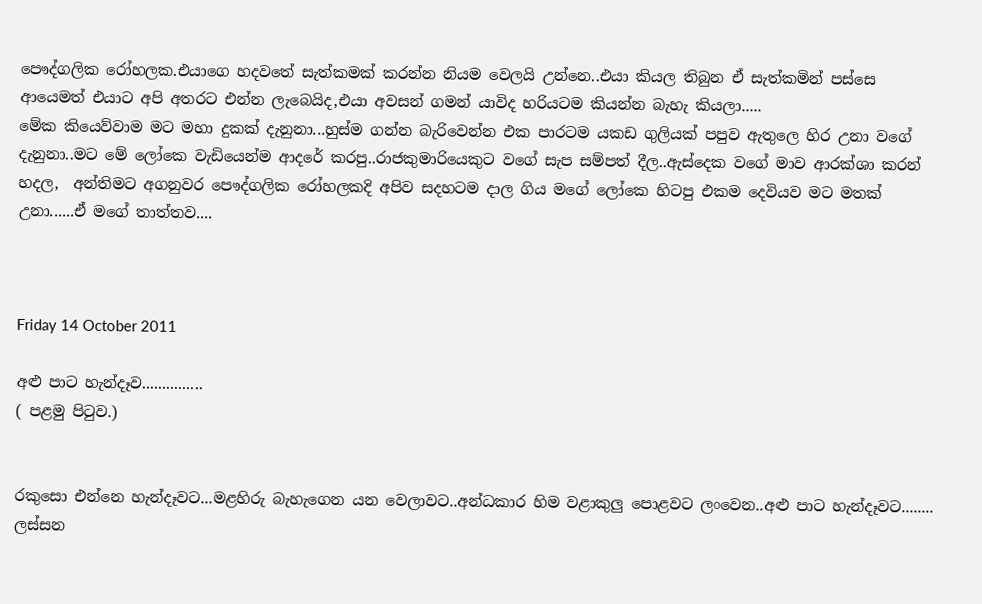පෞද්ගලික රෝහලක.එයාගෙ හදවතේ සැත්කමක් කරන්න නියම වෙලයි උන්නෙ..එයා කියල තිබුන ඒ සැත්කමින් පස්සෙ ආයෙමත් එයාට අපි අතරට එන්න ලැබෙයිද,එයා අවසන් ගමන් යාවිද හරියටම කියන්න බැහැ කියලා.....
මේක කියෙව්වාම මට මහා දුකක් දැනුනා...හුස්ම ගන්න බැරිවෙන්න එක පාරටම යකඩ ගුලියක් පපුව ඇතුලෙ හිර උනා වගේ දැනුනා..මට මේ ලෝකෙ වැඩියෙන්ම ආදරේ කරපු..රාජකුමාරියෙකුට වගේ සැප සම්පත් දීල..ඇස්දෙක වගේ මාව ආරක්ශා කරන් හදල,  අන්තිමට අගනුවර පෞද්ගලික රෝහලකදි අපිව සදහටම දාල ගිය මගේ ලෝකෙ හිටපු එකම දෙවියව මට මතක් උනා......ඒ මගේ තාත්තව....



Friday 14 October 2011

අළු පාට හැන්දෑව...............
( පළමු පිටුව.)


රකුසො එන්නෙ හැන්දෑවට...මළහිරු බැහැගෙන යන වෙලාවට..අන්ධකාර හිම වළාකුලු පොළවට ලංවෙන..අළු පාට හැන්දෑවට........
ලස්සන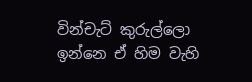වින්චැට් කුරුල්ලො ඉන්නෙ ඒ හිම වැහි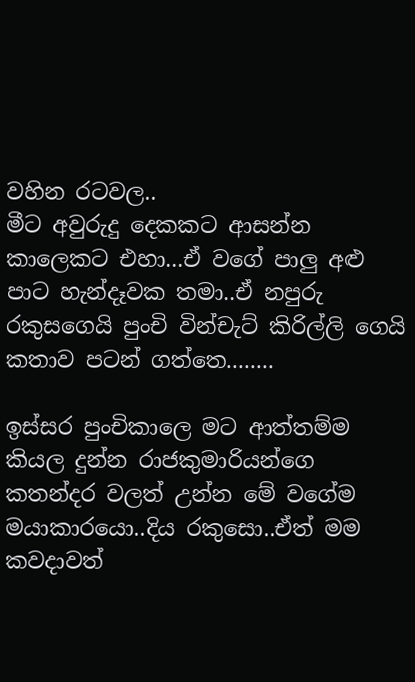වහින රටවල..
මීට අවුරුදු දෙකකට ආසන්න කාලෙකට එහා...ඒ වගේ පාලු අළු පාට හැන්දෑවක තමා..ඒ නපුරු රකුසගෙයි පුංචි වින්චැට් කිරිල්ලි ගෙයි කතාව පටන් ගත්තෙ........

ඉස්සර පුංචිකාලෙ මට ආත්තම්ම කියල දුන්න රාජකුමාරියන්ගෙ කතන්දර වලත් උන්න මේ වගේම මයාකාරයො..දිය රකුසො..ඒත් මම කවදාවත්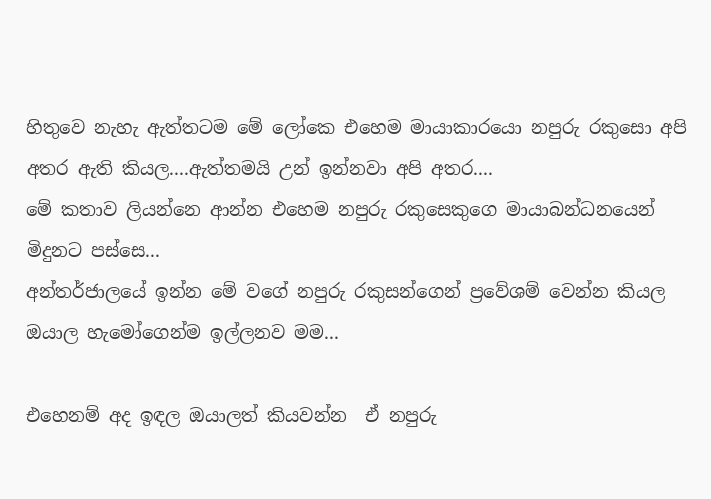හිතුවෙ නැහැ ඇත්තටම මේ ලෝකෙ එහෙම මායාකාරයො නපුරු රකුසො අපි අතර ඇති කියල....ඇත්තමයි උන් ඉන්නවා අපි අතර....
මේ කතාව ලියන්නෙ ආන්න එහෙම නපුරු රකුසෙකුගෙ මායාබන්ධනයෙන් මිදුනට පස්සෙ...
අන්තර්ජාලයේ ඉන්න මේ වගේ නපුරු රකුසන්ගෙන් ප්‍රවේශම් වෙන්න කියල ඔයාල හැමෝගෙන්ම ඉල්ලනව මම...

එහෙනම් අද ඉඳල ඔයාලත් කියවන්න  ඒ නපුරු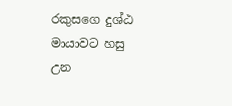රකුසගෙ දුශ්ඨ මායාවට හසු උන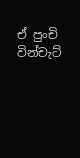ඒ පුංචි වින්චැට්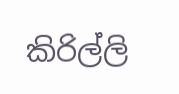කිරිල්ලි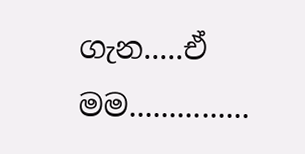ගැන.....ඒ මම...............